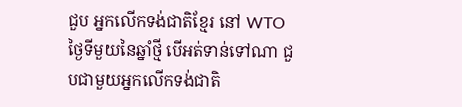ជួប អ្នកលើកទង់ជាតិខ្មែរ នៅ WTO
ថ្ងៃទីមួយនៃឆ្នាំថ្មី បើអត់ទាន់ទៅណា ជួបជាមួយអ្នកលើកទង់ជាតិ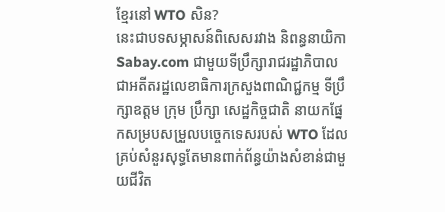ខ្មែរនៅ WTO សិន?
នេះជាបទសម្ភាសន៍ពិសេសរវាង និពន្ធនាយិកាSabay.com ជាមួយទីប្រឹក្សារាជរដ្ឋាភិបាល ជាអតីតរដ្ឋលេខាធិការក្រសួងពាណិជ្ជកម្ម ទីប្រឹក្សាឧត្ដម ក្រុម ប្រឹក្សា សេដ្ឋកិច្ចជាតិ នាយកផ្នែកសម្របសម្រួលបច្ចេកទេសរបស់ WTO ដែលគ្រប់សំនួរសុទ្ធតែមានពាក់ព័ន្ធយ៉ាងសំខាន់ជាមួយជីវិត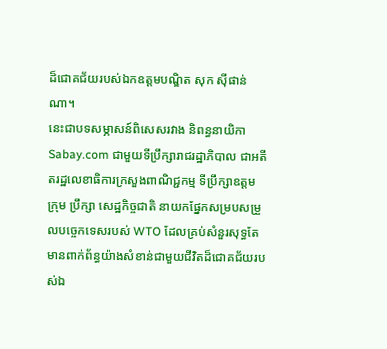ដ៏ជោគជ័យរបស់ឯកឧត្ដមបណ្ឌិត សុក ស៊ីផាន់ណា។
នេះជាបទសម្ភាសន៍ពិសេសរវាង និពន្ធនាយិកាSabay.com ជាមួយទីប្រឹក្សារាជរដ្ឋាភិបាល ជាអតីតរដ្ឋលេខាធិការក្រសួងពាណិជ្ជកម្ម ទីប្រឹក្សាឧត្ដម ក្រុម ប្រឹក្សា សេដ្ឋកិច្ចជាតិ នាយកផ្នែកសម្របសម្រួលបច្ចេកទេសរបស់ WTO ដែលគ្រប់សំនួរសុទ្ធតែមានពាក់ព័ន្ធយ៉ាងសំខាន់ជាមួយជីវិតដ៏ជោគជ័យរបស់ឯ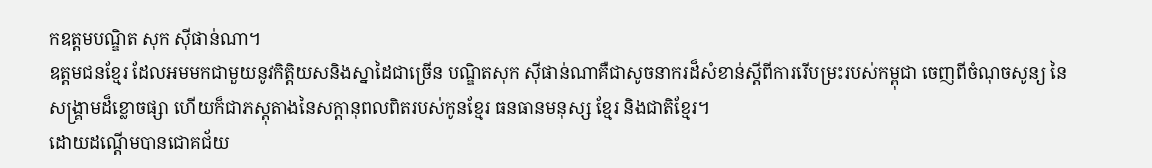កឧត្ដមបណ្ឌិត សុក ស៊ីផាន់ណា។
ឧត្តមជនខ្មែរ ដែលអមមកជាមួយនូវកិត្តិយសនិងស្នាដៃជាច្រើន បណ្ឌិតសុក ស៊ីផាន់ណាគឺជាសូចនាករដ៏សំខាន់ស្ដីពីការរើបម្រះរបស់កម្ពុជា ចេញពីចំណុចសូន្យ នៃសង្គ្រាមដ៏ខ្លោចផ្សា ហើយក៏ជាភស្តុតាងនៃសក្ដានុពលពិតរបស់កូនខ្មែរ ធនធានមនុស្ស ខ្មែរ និងជាតិខ្មែរ។
ដោយដណ្តើមបានជោគជ័យ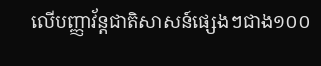លើបញ្ញាវ័ន្តជាតិសាសន៍ផ្សេងៗជាង១០០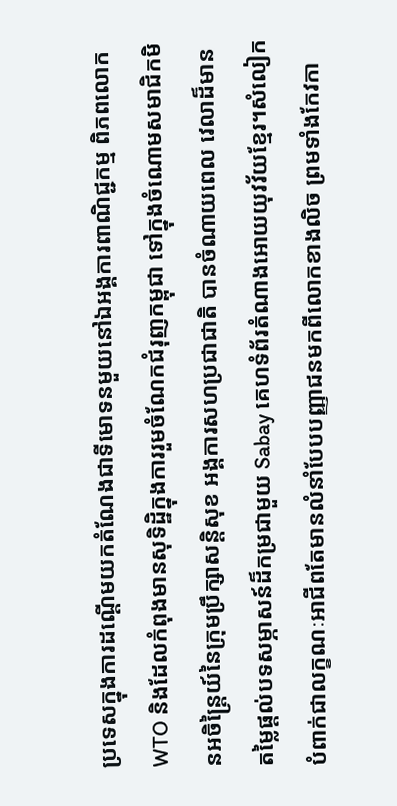ប្រទេសក្នុងការដណ្តើមយកតំណែងជាទីមោទនមួយនៅឯអង្គការពាណិជ្ជកម្ម ពិភពលោក WTO និងដែលកំពុងមានសុទិដ្ឋិក្នុងការរួមចំណែកជំរុញកម្ពុជា ទៅក្នុងចំណោមសមាជិកមិនអចិន្ត្រៃយ៍នៃក្រុមប្រឹក្សាសន្តិសុខ អង្គការសហប្រជាជាតិ បានចំណាយពេល វេលាដ៏មានតម្លៃផ្ដល់បទសម្ភាសន៍ដ៏កម្រជាមួយ Sabay គេហទំព័រតំណាងអោយយុវវ័យខ្មែរ។សំលៀកបំពាក់ជាលក្ខណៈអាជីពតែមានលំនាំបែបបញ្ញាជនមកពីលោកខាងលិច ព្រមទាំងកែវកា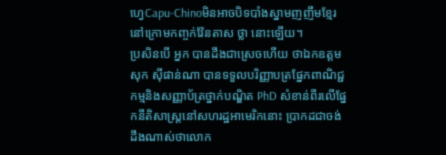ហ្វេCapu-Chinoមិនអាចបិទបាំងស្នាមញញឹមខ្មែរ នៅក្រោមកញ្ចក់វ៉ែនតាស ថ្លា នោះឡើយ។
ប្រសិនបើ អ្នក បានដឹងជាស្រេចហើយ ថាឯកឧត្ដមសុក ស៊ីផាន់ណា បានទទួលបរិញ្ញាបត្រផ្នែកពាណិជ្ជកម្មនិងសញ្ញាប័ត្រថ្នាក់បណ្ឌិត PhD សំខាន់ពីរលើផ្នែកនីតិសាស្ត្រនៅសហរដ្ឋអាមេរិកនោះ ប្រាកដជាចង់ដឹងណាស់ថាលោក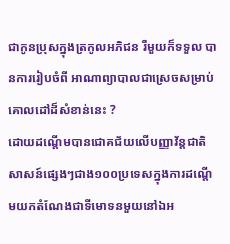ជាកូនប្រុសក្នុងត្រកូលអភិជន រឺមួយក៏ទទួល បានការរៀបចំពី អាណាព្យាបាលជាស្រេចសម្រាប់គោលដៅដ៏សំខាន់នេះ ?
ដោយដណ្តើមបានជោគជ័យលើបញ្ញាវ័ន្តជាតិសាសន៍ផ្សេងៗជាង១០០ប្រទេសក្នុងការដណ្តើមយកតំណែងជាទីមោទនមួយនៅឯអ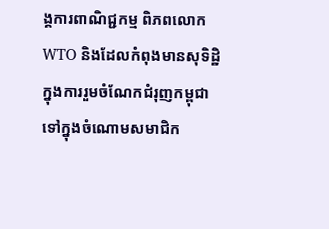ង្គការពាណិជ្ជកម្ម ពិភពលោក WTO និងដែលកំពុងមានសុទិដ្ឋិក្នុងការរួមចំណែកជំរុញកម្ពុជា ទៅក្នុងចំណោមសមាជិក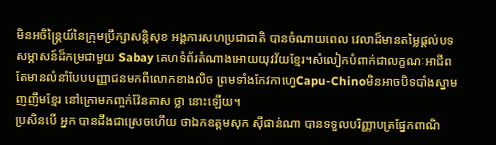មិនអចិន្ត្រៃយ៍នៃក្រុមប្រឹក្សាសន្តិសុខ អង្គការសហប្រជាជាតិ បានចំណាយពេល វេលាដ៏មានតម្លៃផ្ដល់បទសម្ភាសន៍ដ៏កម្រជាមួយ Sabay គេហទំព័រតំណាងអោយយុវវ័យខ្មែរ។សំលៀកបំពាក់ជាលក្ខណៈអាជីពតែមានលំនាំបែបបញ្ញាជនមកពីលោកខាងលិច ព្រមទាំងកែវកាហ្វេCapu-Chinoមិនអាចបិទបាំងស្នាមញញឹមខ្មែរ នៅក្រោមកញ្ចក់វ៉ែនតាស ថ្លា នោះឡើយ។
ប្រសិនបើ អ្នក បានដឹងជាស្រេចហើយ ថាឯកឧត្ដមសុក ស៊ីផាន់ណា បានទទួលបរិញ្ញាបត្រផ្នែកពាណិ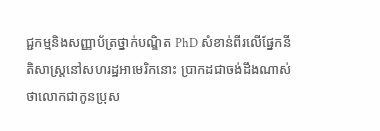ជ្ជកម្មនិងសញ្ញាប័ត្រថ្នាក់បណ្ឌិត PhD សំខាន់ពីរលើផ្នែកនីតិសាស្ត្រនៅសហរដ្ឋអាមេរិកនោះ ប្រាកដជាចង់ដឹងណាស់ថាលោកជាកូនប្រុស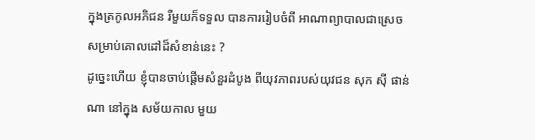ក្នុងត្រកូលអភិជន រឺមួយក៏ទទួល បានការរៀបចំពី អាណាព្យាបាលជាស្រេចសម្រាប់គោលដៅដ៏សំខាន់នេះ ?
ដូច្នេះហើយ ខ្ញុំបានចាប់ផ្ដើមសំនួរដំបូង ពីយុវភាពរបស់យុវជន សុក ស៊ី ផាន់ណា នៅក្នុង សម័យកាល មួយ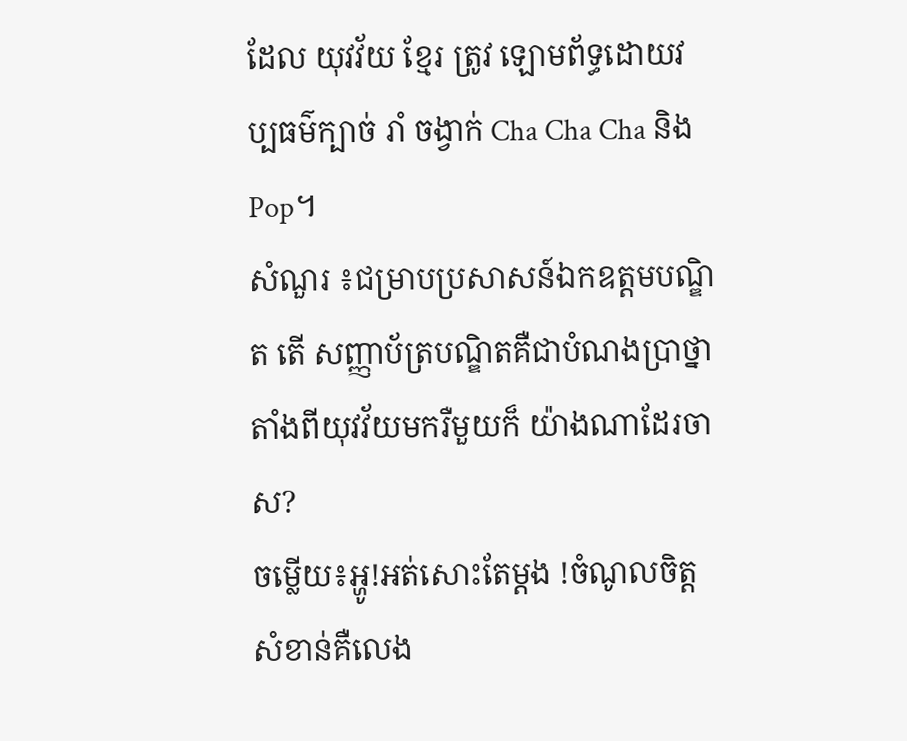ដែល យុវវ័យ ខ្មែរ ត្រូវ ឡោមព័ទ្ធដោយវប្បធម៌ក្បាច់ រាំ ចង្វាក់ Cha Cha Cha និង Pop។
សំណួរ ៖ជម្រាបប្រសាសន៍ឯកឧត្ដមបណ្ឌិត តើ សញ្ញាប័ត្របណ្ឌិតគឺជាបំណងប្រាថ្នាតាំងពីយុវវ័យមករឺមួយក៏ យ៉ាងណាដែរចាស?
ចម្លើយ៖អ្ហូ!អត់សោះតែម្ដង !ចំណូលចិត្តសំខាន់គឺលេង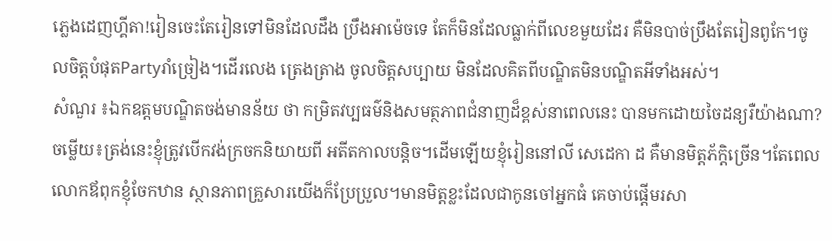ភ្លេងដេញហ្គីតា!រៀនចេះតែរៀនទៅមិនដែលដឹង ប្រឹងអាម៉េចទេ តែក៏មិនដែលធ្លាក់ពីលេខមួយដែរ គឺមិនបាច់ប្រឹងតែរៀនពូកែ។ចូលចិត្តបំផុតPartyរាំច្រៀង។ដើរលេង ត្រេងត្រាង ចូលចិត្តសប្បាយ មិនដែលគិតពីបណ្ឌិតមិនបណ្ឌិតអីទាំងអស់។
សំណួរ ៖ឯកឧត្ដមបណ្ឌិតចង់មានន័យ ថា កម្រិតវប្បធម៌និងសមត្ថភាពជំនាញដ៏ខ្ពស់នាពេលនេះ បានមកដោយចៃដន្យរឺយ៉ាងណា?
ចម្លើយ៖ត្រង់នេះខ្ញុំត្រូវបើកវង់ក្រចកនិយាយពី អតីតកាលបន្តិច។ដើមឡើយខ្ញុំរៀននៅលី សេដេកា ដ គឺមានមិត្តភ័ក្ដិច្រើន។តែពេលលោកឪពុកខ្ញុំចែកឋាន ស្ថានភាពគ្រួសារយើងក៏ប្រែប្រួល។មានមិត្តខ្លះដែលជាកូនចៅអ្នកធំ គេចាប់ផ្ដើមរសា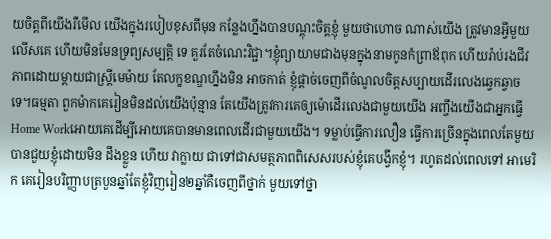យចិត្តពីយើងរឺមើល យើងក្នុងរបៀបខុសពីមុន កន្លែងហ្នឹងបានបណ្ដុះចិត្តខ្ញុំ មួយថាហោច ណាស់យើង ត្រូវមានអ្វីមួយលើសគេ ហើយមិនមែនទ្រព្យសម្បត្តិ ទេ គួរតែចំណេះវិជ្ជា។ខ្ញុំព្យាយាមជាងមុនក្នុងនាមកូនកំព្រាឪពុក ហើយរ៉ាប់រងជីវភាពដោយម្ដាយជាស្ត្រីមេម៉ាយ តែលក្ខខណ្ឌហ្នឹងមិន អាចកាត់ ខ្ញុំផ្ដាច់ចេញពីចំណូលចិត្តសប្បាយដើរលេងឆ្វេកឆ្វាចទេ។ធម្មតា ពួកម៉ាកគេរៀនមិនដល់យើងប៉ុន្មាន តែយើងត្រូវការគេឲ្យម៉ោដើរលេងជាមួយយើង អញ្ចឹងយើងជាអ្នកធ្វើHome Workអោយគេដើម្បីអោយគេបានមានពេលដើរជាមួយយើង។ ទម្លាប់ធ្វើការលឿន ធ្វើការច្រើនក្នុងពេលតែមួយ បានជួយខ្ញុំដោយមិន ដឹងខ្លួន ហើយ វាក្លាយ ជាទៅជាសមត្ថភាពពិសេសរបស់ខ្ញុំគេបង្វឹកខ្ញុំ។ រហូតដល់ពេលទៅ អាមេរិក គេរៀនបរិញ្ញាបត្របួនឆ្នាំតែខ្ញុំវិញរៀន២ឆ្នាំគឺចេញពីថ្នាក់ មួយទៅថ្នា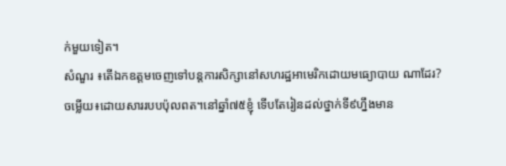ក់មួយទៀត។
សំណួរ ៖តើឯកឧត្ដមចេញទៅបន្តការសិក្សានៅសហរដ្ឋអាមេរិកដោយមធ្យោបាយ ណាដែរ?
ចម្លើយ៖ដោយសាររបបប៉ុលពត។នៅឆ្នាំ៧៥ខ្ញុំ ទើបតែរៀនដល់ថ្នាក់ទី៩ហ្នឹងមាន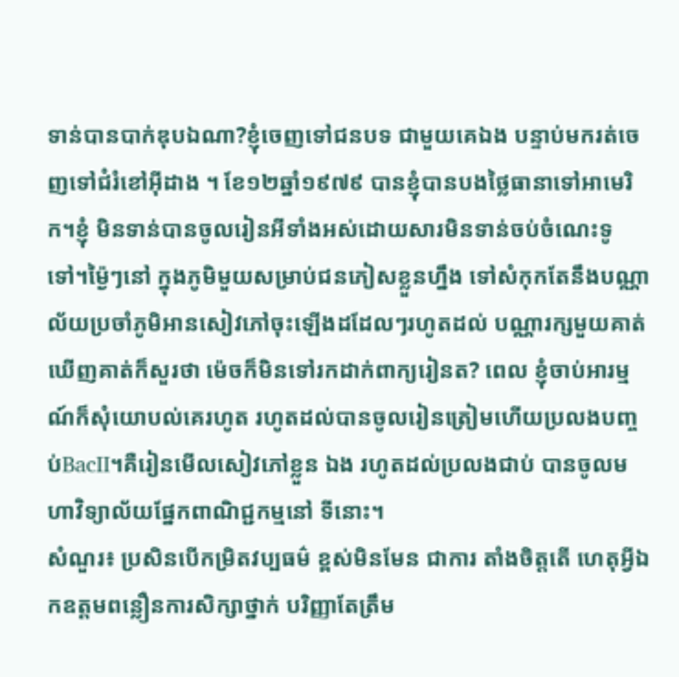ទាន់បានបាក់ឌុបឯណា?ខ្ញុំចេញទៅជនបទ ជាមួយគេឯង បន្ទាប់មករត់ចេញទៅជំរំខៅអ៊ីដាង ។ ខែ១២ឆ្នាំ១៩៧៩ បានខ្ញុំបានបងថ្លៃធានាទៅអាមេរិក។ខ្ញុំ មិនទាន់បានចូលរៀនអីទាំងអស់ដោយសារមិនទាន់ចប់ចំណេះទូទៅ។ម្ង៉ៃៗនៅ ក្នុងភូមិមួយសម្រាប់ជនភៀសខ្លួនហ្នឹង ទៅសំកុកតែនឹងបណ្ណាល័យប្រចាំភូមិអានសៀវភៅចុះឡើងដដែលៗរហូតដល់ បណ្ណារក្សមួយគាត់ឃើញគាត់ក៏សួរថា ម៉េចក៏មិនទៅរកដាក់ពាក្យរៀនត? ពេល ខ្ញុំចាប់អារម្មណ៍ក៏សុំយោបល់គេរហូត រហូតដល់បានចូលរៀនត្រៀមហើយប្រលងបញ្ចប់BacII។គឺរៀនមើលសៀវភៅខ្លួន ឯង រហូតដល់ប្រលងជាប់ បានចូលមហាវិទ្យាល័យផ្នែកពាណិជ្ជកម្មនៅ ទីនោះ។
សំណួរ៖ ប្រសិនបើកម្រិតវប្បធម៌ ខ្ពស់មិនមែន ជាការ តាំងចិត្តតើ ហេតុអ្វីឯកឧត្ដមពន្លឿនការសិក្សាថ្នាក់ បរិញ្ញាតែត្រឹម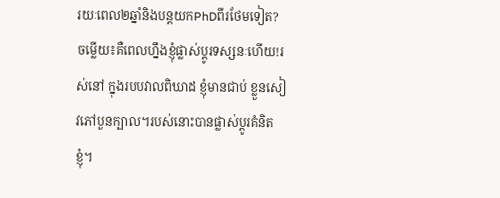រយៈពេល២ឆ្នាំនិងបន្តយកPhDពីរថែមទៀត?
ចម្លើយ៖គឺពេលហ្នឹងខ្ញុំផ្លាស់ប្តូរទស្សនៈហើយ!រស់នៅ ក្នុងរបបវាលពិឃាដ ខ្ញុំមានជាប់ ខ្លួនសៀវភៅបួនក្បាល។របស់នោះបានផ្លាស់ប្ដូរគំនិតខ្ញុំ។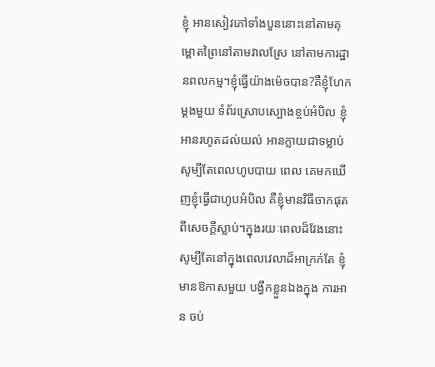ខ្ញុំ អានសៀវភៅទាំងបួននោះនៅតាមគុម្ពោតព្រៃនៅតាមវាលស្រែ នៅតាមការដ្ឋានពលកម្ម។ខ្ញុំធ្វើយ៉ាងម៉េចបាន?គឺខ្ញុំហែកម្ដងមួយ ទំព័រស្រោបស្បោងខ្ចប់អំបិល ខ្ញុំអានរហូតដល់យល់ អានក្លាយជាទម្លាប់សូម្បីតែពេលហូបបាយ ពេល គេមកឃើញខ្ញុំធ្វើជាហូបអំបិល គឺខ្ញុំមានវិធីចាកផុតពីសេចក្ដីស្លាប់។ក្នុងរយៈពេលដ៏វែងនោះ សូម្បីតែនៅក្នុងពេលវេលាដ៏អាក្រក់តែ ខ្ញុំមានឱកាសមួយ បង្វឹកខ្លួនឯងក្នុង ការអាន ចប់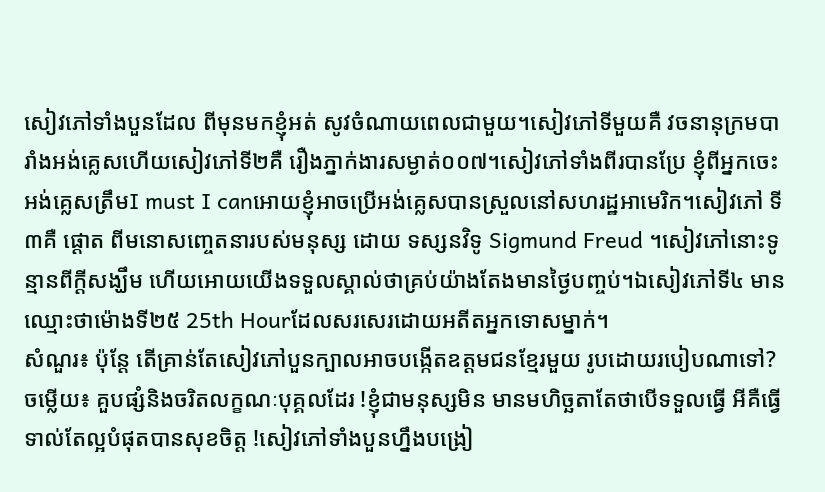សៀវភៅទាំងបួនដែល ពីមុនមកខ្ញុំអត់ សូវចំណាយពេលជាមួយ។សៀវភៅទីមួយគឺ វចនានុក្រមបារាំងអង់គ្លេសហើយសៀវភៅទី២គឺ រឿងភ្នាក់ងារសម្ងាត់០០៧។សៀវភៅទាំងពីរបានប្រែ ខ្ញុំពីអ្នកចេះអង់គ្លេសត្រឹមI must I canអោយខ្ញុំអាចប្រើអង់គ្លេសបានស្រួលនៅសហរដ្ឋអាមេរិក។សៀវភៅ ទី៣គឺ ផ្ដោត ពីមនោសញ្ចេតនារបស់មនុស្ស ដោយ ទស្សនវិទូ Sigmund Freud ។សៀវភៅនោះទូន្មានពីក្ដីសង្ឃឹម ហើយអោយយើងទទួលស្គាល់ថាគ្រប់យ៉ាងតែងមានថ្ងៃបញ្ចប់។ឯសៀវភៅទី៤ មានឈ្មោះថាម៉ោងទី២៥ 25th Hourដែលសរសេរដោយអតីតអ្នកទោសម្នាក់។
សំណួរ៖ ប៉ុន្តែ តើគ្រាន់តែសៀវភៅបួនក្បាលអាចបង្កើតឧត្ដមជនខ្មែរមួយ រូបដោយរបៀបណាទៅ?
ចម្លើយ៖ គួបផ្សំនិងចរិតលក្ខណៈបុគ្គលដែរ !ខ្ញុំជាមនុស្សមិន មានមហិច្ឆតាតែថាបើទទួលធ្វើ អីគឺធ្វើទាល់តែល្អបំផុតបានសុខចិត្ត !សៀវភៅទាំងបួនហ្នឹងបង្រៀ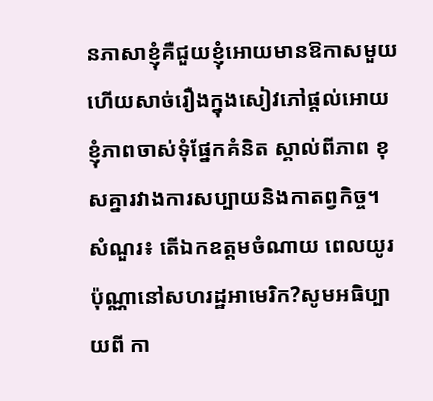នភាសាខ្ញុំគឺជួយខ្ញុំអោយមានឱកាសមួយ ហើយសាច់រឿងក្នុងសៀវភៅផ្ដល់អោយខ្ញុំភាពចាស់ទុំផ្នែកគំនិត ស្គាល់ពីភាព ខុសគ្នារវាងការសប្បាយនិងកាតព្វកិច្ច។
សំណួរ៖ តើឯកឧត្ដមចំណាយ ពេលយូរប៉ុណ្ណានៅសហរដ្ឋអាមេរិក?សូមអធិប្បាយពី កា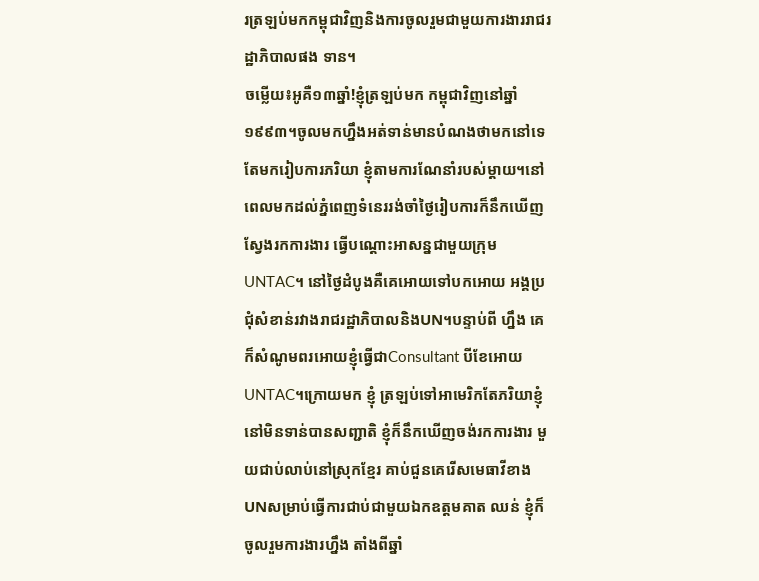រត្រឡប់មកកម្ពុជាវិញនិងការចូលរួមជាមួយការងាររាជរដ្ឋាភិបាលផង ទាន។
ចម្លើយ៖អូគឺ១៣ឆ្នាំ!ខ្ញុំត្រឡប់មក កម្ពុជាវិញនៅឆ្នាំ១៩៩៣។ចូលមកហ្នឹងអត់ទាន់មានបំណងថាមកនៅទេ តែមករៀបការភរិយា ខ្ញុំតាមការណែនាំរបស់ម្ដាយ។នៅ ពេលមកដល់ភ្នំពេញទំនេររង់ចាំថ្ងៃរៀបការក៏នឹកឃើញស្វែងរកការងារ ធ្វើបណ្ដោះអាសន្នជាមួយក្រុមUNTAC។ នៅថ្ងៃដំបូងគឺគេអោយទៅបកអោយ អង្គប្រជុំសំខាន់រវាងរាជរដ្ឋាភិបាលនិងUN។បន្ទាប់ពី ហ្នឹង គេក៏សំណូមពរអោយខ្ញុំធ្វើជាConsultant បីខែអោយUNTAC។ក្រោយមក ខ្ញុំ ត្រឡប់ទៅអាមេរិកតែភរិយាខ្ញុំនៅមិនទាន់បានសញ្ជាតិ ខ្ញុំក៏នឹកឃើញចង់រកការងារ មួយជាប់លាប់នៅស្រុកខ្មែរ គាប់ជួនគេរើសមេធាវីខាងUNសម្រាប់ធ្វើការជាប់ជាមួយឯកឧត្ដមគាត ឈន់ ខ្ញុំក៏ចូលរួមការងារហ្នឹង តាំងពីឆ្នាំ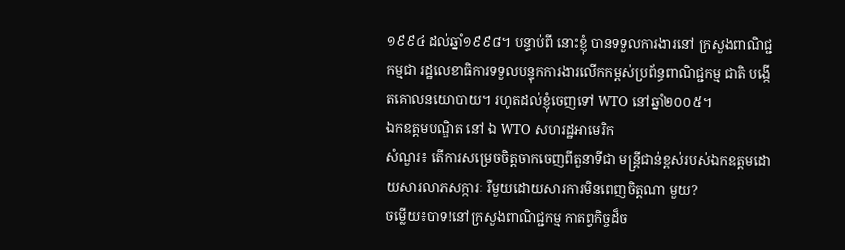១៩៩៤ ដល់ឆ្នាំ១៩៩៨។ បន្ទាប់ពី នោះខ្ញុំ បានទទួលការងារនៅ ក្រសួងពាណិជ្ជកម្មជា រដ្ឋលេខាធិការទទួលបន្ទុកការងារលើកកម្ពស់ប្រព័ន្ធពាណិជ្ជកម្ម ជាតិ បង្កើតគោលនយោបាយ។ រហូតដល់ខ្ញុំចេញទៅ WTO នៅឆ្នាំ២០០៥។
ឯកឧត្តមបណ្ឌិត នៅ ឯ WTO សហរដ្ឋអាមេរិក
សំណួរ៖ តើការសម្រេចចិត្តចាកចេញពីតួនាទីជា មន្ត្រីជាន់ខ្ពស់របស់ឯកឧត្ដមដោយសារលាភសក្ការៈ រឺមួយដោយសារការមិនពេញចិត្តណា មួយ?
ចម្លើយ៖បាទ!នៅក្រសួងពាណិជ្ជកម្ម កាតព្វកិច្ចដ៏ច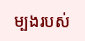ម្បងរបស់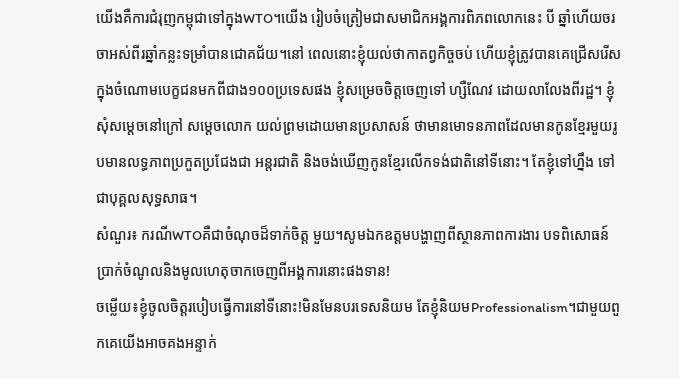យើងគឺការជំរុញកម្ពុជាទៅក្នុងWTO។យើង រៀបចំត្រៀមជាសមាជិកអង្គការពិភពលោកនេះ បី ឆ្នាំហើយចរចាអស់ពីរឆ្នាំកន្លះទម្រាំបានជោគជ័យ។នៅ ពេលនោះខ្ញុំយល់ថាកាតព្វកិច្ចចប់ ហើយខ្ញុំត្រូវបានគេជ្រើសរើសក្នុងចំណោមបេក្ខជនមកពីជាង១០០ប្រទេសផង ខ្ញុំសម្រេចចិត្តចេញទៅ ហ្សឺណែវ ដោយលាលែងពីរដ្ឋ។ ខ្ញុំសុំសម្ដេចនៅក្រៅ សម្ដេចលោក យល់ព្រមដោយមានប្រសាសន៍ ថាមានមោទនភាពដែលមានកូនខ្មែរមួយរូបមានលទ្ធភាពប្រកួតប្រជែងជា អន្តរជាតិ និងចង់ឃើញកូនខ្មែរលើកទង់ជាតិនៅទីនោះ។ តែខ្ញុំទៅហ្នឹង ទៅជាបុគ្គលសុទ្ធសាធ។
សំណួរ៖ ករណីWTOគឺជាចំណុចដ៏ទាក់ចិត្ត មួយ។សូមឯកឧត្ដមបង្ហាញពីស្ថានភាពការងារ បទពិសោធន៍ ប្រាក់ចំណូលនិងមូលហេតុចាកចេញពីអង្គការនោះផងទាន!
ចម្លើយ៖ខ្ញុំចូលចិត្តរបៀបធ្វើការនៅទីនោះ!មិនមែនបរទេសនិយម តែខ្ញុំនិយមProfessionalism។ជាមួយពួកគេយើងអាចគងអន្ទាក់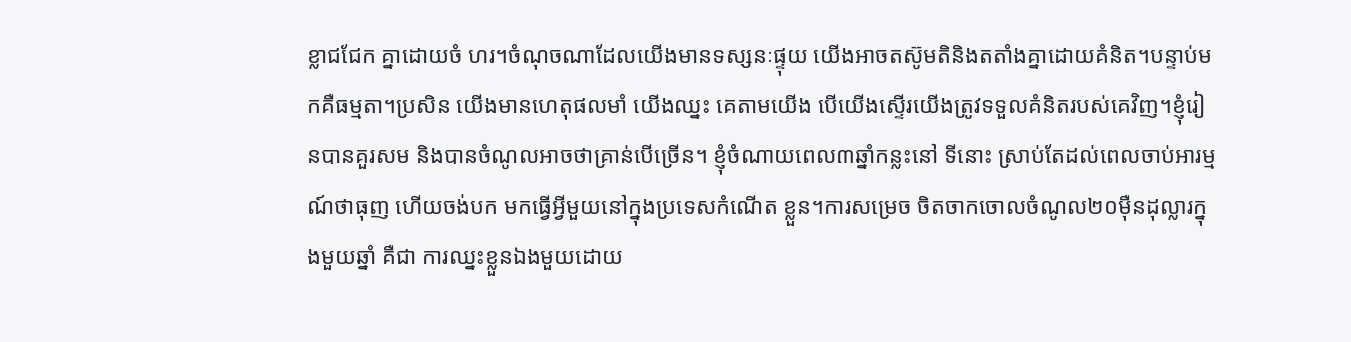ខ្លាជជែក គ្នាដោយចំ ហរ។ចំណុចណាដែលយើងមានទស្សនៈផ្ទុយ យើងអាចតស៊ូមតិនិងតតាំងគ្នាដោយគំនិត។បន្ទាប់មកគឺធម្មតា។ប្រសិន យើងមានហេតុផលមាំ យើងឈ្នះ គេតាមយើង បើយើងស្ទើរយើងត្រូវទទួលគំនិតរបស់គេវិញ។ខ្ញុំរៀនបានគួរសម និងបានចំណូលអាចថាគ្រាន់បើច្រើន។ ខ្ញុំចំណាយពេល៣ឆ្នាំកន្លះនៅ ទីនោះ ស្រាប់តែដល់ពេលចាប់អារម្មណ៍ថាធុញ ហើយចង់បក មកធ្វើអ្វីមួយនៅក្នុងប្រទេសកំណើត ខ្លួន។ការសម្រេច ចិតចាកចោលចំណូល២០ម៉ឺនដុល្លារក្នុងមួយឆ្នាំ គឺជា ការឈ្នះខ្លួនឯងមួយដោយ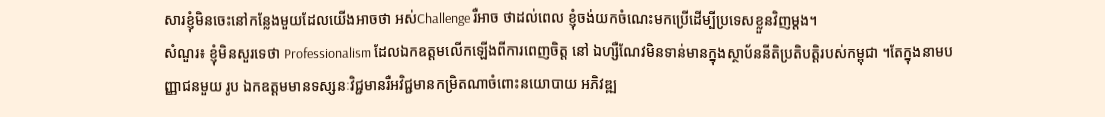សារខ្ញុំមិនចេះនៅកន្លែងមួយដែលយើងអាចថា អស់Challenge រឺអាច ថាដល់ពេល ខ្ញុំចង់យកចំណេះមកប្រើដើម្បីប្រទេសខ្លួនវិញម្ដង។
សំណួរ៖ ខ្ញុំមិនសួរទេថា Professionalism ដែលឯកឧត្ដមលើកឡើងពីការពេញចិត្ត នៅ ឯហ្សឺណែវមិនទាន់មានក្នុងស្ថាប័ននីតិប្រតិបត្តិរបស់កម្ពុជា ។តែក្នុងនាមបញ្ញាជនមួយ រូប ឯកឧត្ដមមានទស្សនៈវិជ្ជមានរឺអវិជ្ជមានកម្រិតណាចំពោះនយោបាយ អភិវឌ្ឍ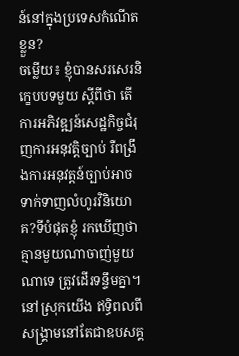ន៍នៅក្នុងប្រទេសកំណើត ខ្លួន?
ចម្លើយ៖ ខ្ញុំបានសរសេរនិក្ខេបបទមួយ ស្ដីពីថា តើការអភិវឌ្ឍន៍សេដ្ឋកិច្ចជំរុញការអនុវត្តិច្បាប់ រឺពង្រឹងការអនុវត្តន៍ច្បាប់អាចទាក់ទាញលំហូរវិនិយោគ?ទីបំផុតខ្ញុំ រកឃើញថា គ្មានមួយណាចាញ់មួយណាទេ ត្រូវដើរទន្ទឹមគ្នា។នៅស្រុកយើង ឥទ្ធិពលពីសង្គ្រាមនៅតែជាឧបសគ្គ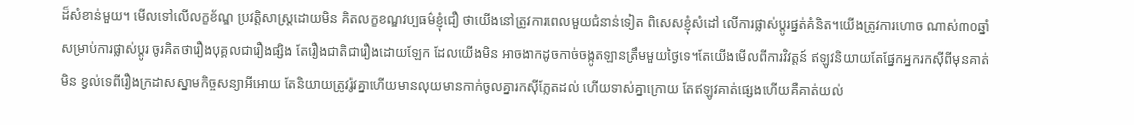ដ៏សំខាន់មួយ។ មើលទៅលើលក្ខខ័ណ្ឌ ប្រវត្តិសាស្ត្រដោយមិន គិតលក្ខខណ្ឌវប្បធម៌ខ្ញុំជឿ ថាយើងនៅត្រូវការពេលមួយជំនាន់ទៀត ពិសេសខ្ញុំសំដៅ លើការផ្លាស់ប្ដូរផ្នត់គំនិត។យើងត្រូវការហោច ណាស់៣០ឆ្នាំសម្រាប់ការផ្លាស់ប្ដូរ ចូរគិតថារឿងបុគ្គលជារឿងផ្សិង តែរឿងជាតិជារឿងដោយឡែក ដែលយើងមិន អាចងាកដូចកាច់ចង្កូតឡានត្រឹមមួយថ្ងៃទេ។តែយើងមើលពីការវិវត្តន៍ ឥឡូវនិយាយតែផ្នែកអ្នករកស៊ីពីមុនគាត់មិន ខ្វល់ទេពីរឿងក្រដាសស្នាមកិច្ចសន្យាអីអោយ តែនិយាយត្រូវរ៉ូវគ្នាហើយមានលុយមានកាក់ចូលគ្នារកស៊ីភ្លែតដល់ ហើយទាស់គ្នាក្រោយ តែឥឡូវគាត់ផ្សេងហើយគឺគាត់យល់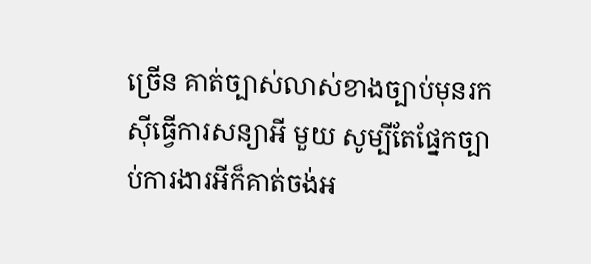ច្រើន គាត់ច្បាស់លាស់ខាងច្បាប់មុនរកស៊ីធ្វើការសន្យាអី មួយ សូម្បីតែផ្នែកច្បាប់ការងារអីក៏គាត់ចង់អ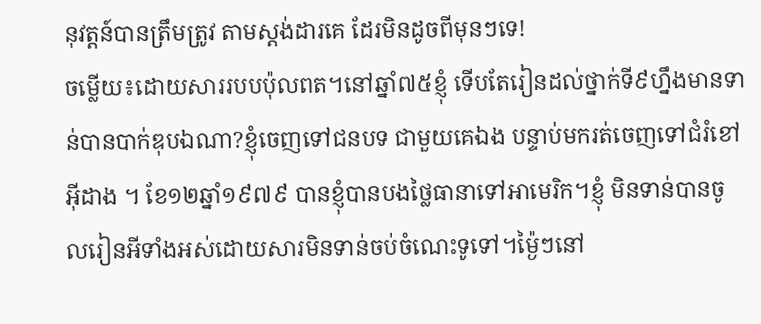នុវត្តន៍បានត្រឹមត្រូវ តាមស្តង់ដារគេ ដែរមិនដូចពីមុនៗទេ!
ចម្លើយ៖ដោយសាររបបប៉ុលពត។នៅឆ្នាំ៧៥ខ្ញុំ ទើបតែរៀនដល់ថ្នាក់ទី៩ហ្នឹងមានទាន់បានបាក់ឌុបឯណា?ខ្ញុំចេញទៅជនបទ ជាមួយគេឯង បន្ទាប់មករត់ចេញទៅជំរំខៅអ៊ីដាង ។ ខែ១២ឆ្នាំ១៩៧៩ បានខ្ញុំបានបងថ្លៃធានាទៅអាមេរិក។ខ្ញុំ មិនទាន់បានចូលរៀនអីទាំងអស់ដោយសារមិនទាន់ចប់ចំណេះទូទៅ។ម្ង៉ៃៗនៅ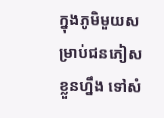ក្នុងភូមិមួយសម្រាប់ជនភៀសខ្លួនហ្នឹង ទៅសំ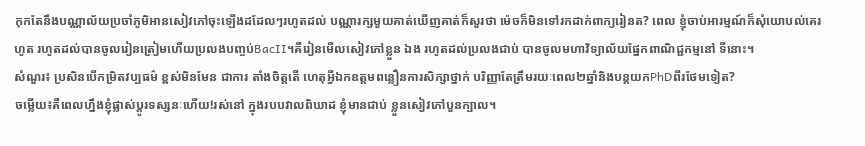កុកតែនឹងបណ្ណាល័យប្រចាំភូមិអានសៀវភៅចុះឡើងដដែលៗរហូតដល់ បណ្ណារក្សមួយគាត់ឃើញគាត់ក៏សួរថា ម៉េចក៏មិនទៅរកដាក់ពាក្យរៀនត? ពេល ខ្ញុំចាប់អារម្មណ៍ក៏សុំយោបល់គេរហូត រហូតដល់បានចូលរៀនត្រៀមហើយប្រលងបញ្ចប់BacII។គឺរៀនមើលសៀវភៅខ្លួន ឯង រហូតដល់ប្រលងជាប់ បានចូលមហាវិទ្យាល័យផ្នែកពាណិជ្ជកម្មនៅ ទីនោះ។
សំណួរ៖ ប្រសិនបើកម្រិតវប្បធម៌ ខ្ពស់មិនមែន ជាការ តាំងចិត្តតើ ហេតុអ្វីឯកឧត្ដមពន្លឿនការសិក្សាថ្នាក់ បរិញ្ញាតែត្រឹមរយៈពេល២ឆ្នាំនិងបន្តយកPhDពីរថែមទៀត?
ចម្លើយ៖គឺពេលហ្នឹងខ្ញុំផ្លាស់ប្តូរទស្សនៈហើយ!រស់នៅ ក្នុងរបបវាលពិឃាដ ខ្ញុំមានជាប់ ខ្លួនសៀវភៅបួនក្បាល។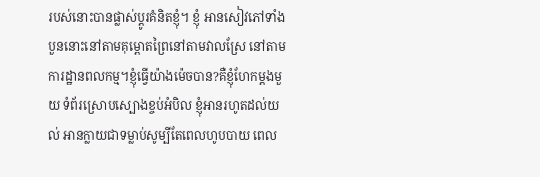របស់នោះបានផ្លាស់ប្ដូរគំនិតខ្ញុំ។ ខ្ញុំ អានសៀវភៅទាំងបួននោះនៅតាមគុម្ពោតព្រៃនៅតាមវាលស្រែ នៅតាមការដ្ឋានពលកម្ម។ខ្ញុំធ្វើយ៉ាងម៉េចបាន?គឺខ្ញុំហែកម្ដងមួយ ទំព័រស្រោបស្បោងខ្ចប់អំបិល ខ្ញុំអានរហូតដល់យល់ អានក្លាយជាទម្លាប់សូម្បីតែពេលហូបបាយ ពេល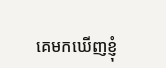គេមកឃើញខ្ញុំ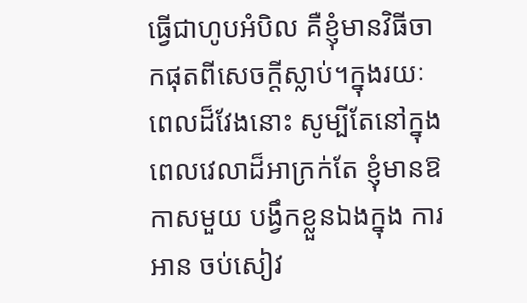ធ្វើជាហូបអំបិល គឺខ្ញុំមានវិធីចាកផុតពីសេចក្ដីស្លាប់។ក្នុងរយៈពេលដ៏វែងនោះ សូម្បីតែនៅក្នុងពេលវេលាដ៏អាក្រក់តែ ខ្ញុំមានឱកាសមួយ បង្វឹកខ្លួនឯងក្នុង ការអាន ចប់សៀវ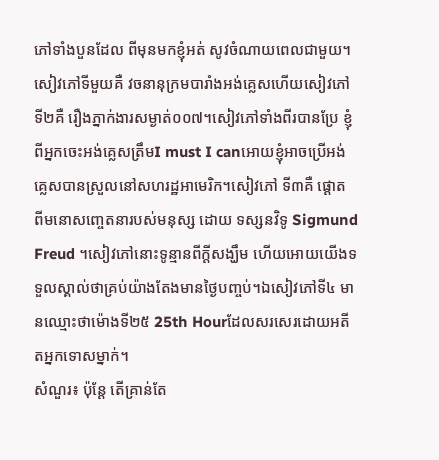ភៅទាំងបួនដែល ពីមុនមកខ្ញុំអត់ សូវចំណាយពេលជាមួយ។សៀវភៅទីមួយគឺ វចនានុក្រមបារាំងអង់គ្លេសហើយសៀវភៅទី២គឺ រឿងភ្នាក់ងារសម្ងាត់០០៧។សៀវភៅទាំងពីរបានប្រែ ខ្ញុំពីអ្នកចេះអង់គ្លេសត្រឹមI must I canអោយខ្ញុំអាចប្រើអង់គ្លេសបានស្រួលនៅសហរដ្ឋអាមេរិក។សៀវភៅ ទី៣គឺ ផ្ដោត ពីមនោសញ្ចេតនារបស់មនុស្ស ដោយ ទស្សនវិទូ Sigmund Freud ។សៀវភៅនោះទូន្មានពីក្ដីសង្ឃឹម ហើយអោយយើងទទួលស្គាល់ថាគ្រប់យ៉ាងតែងមានថ្ងៃបញ្ចប់។ឯសៀវភៅទី៤ មានឈ្មោះថាម៉ោងទី២៥ 25th Hourដែលសរសេរដោយអតីតអ្នកទោសម្នាក់។
សំណួរ៖ ប៉ុន្តែ តើគ្រាន់តែ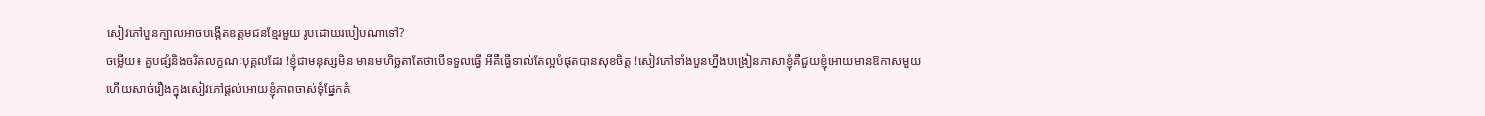សៀវភៅបួនក្បាលអាចបង្កើតឧត្ដមជនខ្មែរមួយ រូបដោយរបៀបណាទៅ?
ចម្លើយ៖ គួបផ្សំនិងចរិតលក្ខណៈបុគ្គលដែរ !ខ្ញុំជាមនុស្សមិន មានមហិច្ឆតាតែថាបើទទួលធ្វើ អីគឺធ្វើទាល់តែល្អបំផុតបានសុខចិត្ត !សៀវភៅទាំងបួនហ្នឹងបង្រៀនភាសាខ្ញុំគឺជួយខ្ញុំអោយមានឱកាសមួយ ហើយសាច់រឿងក្នុងសៀវភៅផ្ដល់អោយខ្ញុំភាពចាស់ទុំផ្នែកគំ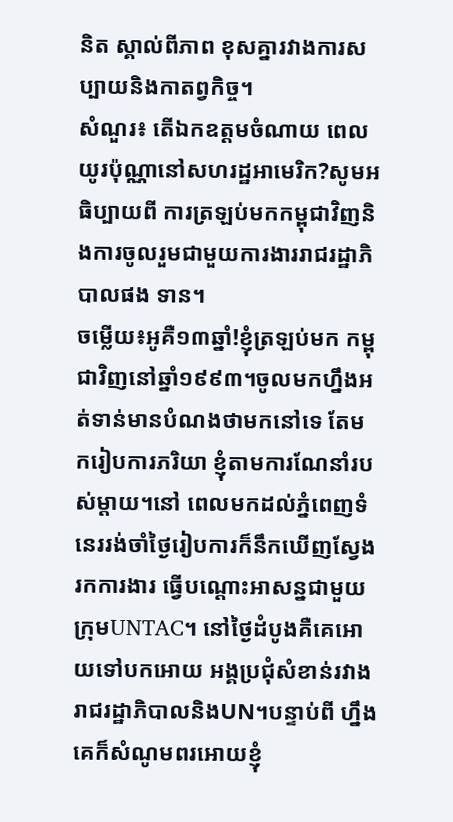និត ស្គាល់ពីភាព ខុសគ្នារវាងការសប្បាយនិងកាតព្វកិច្ច។
សំណួរ៖ តើឯកឧត្ដមចំណាយ ពេលយូរប៉ុណ្ណានៅសហរដ្ឋអាមេរិក?សូមអធិប្បាយពី ការត្រឡប់មកកម្ពុជាវិញនិងការចូលរួមជាមួយការងាររាជរដ្ឋាភិបាលផង ទាន។
ចម្លើយ៖អូគឺ១៣ឆ្នាំ!ខ្ញុំត្រឡប់មក កម្ពុជាវិញនៅឆ្នាំ១៩៩៣។ចូលមកហ្នឹងអត់ទាន់មានបំណងថាមកនៅទេ តែមករៀបការភរិយា ខ្ញុំតាមការណែនាំរបស់ម្ដាយ។នៅ ពេលមកដល់ភ្នំពេញទំនេររង់ចាំថ្ងៃរៀបការក៏នឹកឃើញស្វែងរកការងារ ធ្វើបណ្ដោះអាសន្នជាមួយក្រុមUNTAC។ នៅថ្ងៃដំបូងគឺគេអោយទៅបកអោយ អង្គប្រជុំសំខាន់រវាងរាជរដ្ឋាភិបាលនិងUN។បន្ទាប់ពី ហ្នឹង គេក៏សំណូមពរអោយខ្ញុំ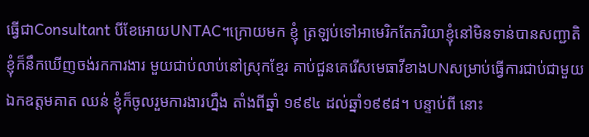ធ្វើជាConsultant បីខែអោយUNTAC។ក្រោយមក ខ្ញុំ ត្រឡប់ទៅអាមេរិកតែភរិយាខ្ញុំនៅមិនទាន់បានសញ្ជាតិ ខ្ញុំក៏នឹកឃើញចង់រកការងារ មួយជាប់លាប់នៅស្រុកខ្មែរ គាប់ជួនគេរើសមេធាវីខាងUNសម្រាប់ធ្វើការជាប់ជាមួយឯកឧត្ដមគាត ឈន់ ខ្ញុំក៏ចូលរួមការងារហ្នឹង តាំងពីឆ្នាំ ១៩៩៤ ដល់ឆ្នាំ១៩៩៨។ បន្ទាប់ពី នោះ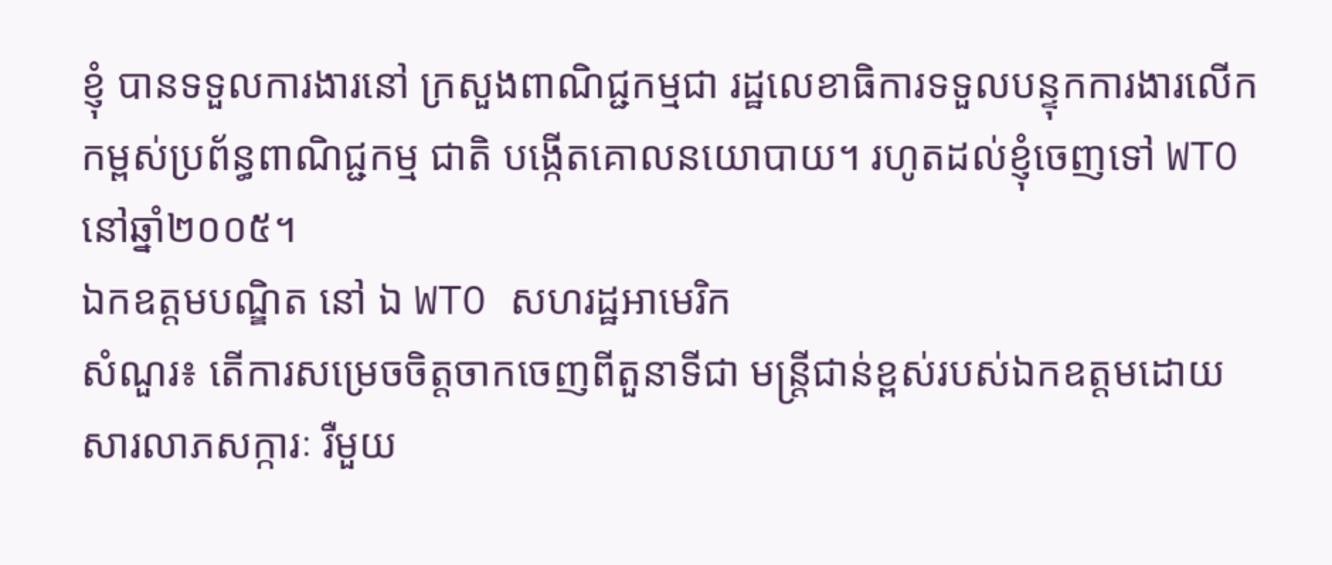ខ្ញុំ បានទទួលការងារនៅ ក្រសួងពាណិជ្ជកម្មជា រដ្ឋលេខាធិការទទួលបន្ទុកការងារលើកកម្ពស់ប្រព័ន្ធពាណិជ្ជកម្ម ជាតិ បង្កើតគោលនយោបាយ។ រហូតដល់ខ្ញុំចេញទៅ WTO នៅឆ្នាំ២០០៥។
ឯកឧត្តមបណ្ឌិត នៅ ឯ WTO សហរដ្ឋអាមេរិក
សំណួរ៖ តើការសម្រេចចិត្តចាកចេញពីតួនាទីជា មន្ត្រីជាន់ខ្ពស់របស់ឯកឧត្ដមដោយសារលាភសក្ការៈ រឺមួយ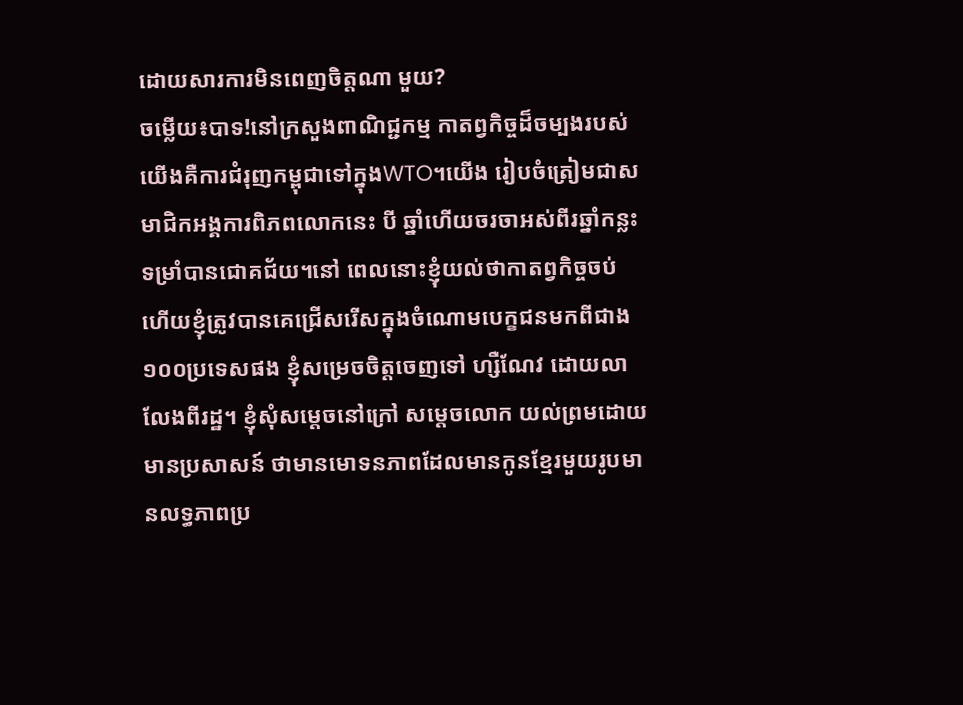ដោយសារការមិនពេញចិត្តណា មួយ?
ចម្លើយ៖បាទ!នៅក្រសួងពាណិជ្ជកម្ម កាតព្វកិច្ចដ៏ចម្បងរបស់យើងគឺការជំរុញកម្ពុជាទៅក្នុងWTO។យើង រៀបចំត្រៀមជាសមាជិកអង្គការពិភពលោកនេះ បី ឆ្នាំហើយចរចាអស់ពីរឆ្នាំកន្លះទម្រាំបានជោគជ័យ។នៅ ពេលនោះខ្ញុំយល់ថាកាតព្វកិច្ចចប់ ហើយខ្ញុំត្រូវបានគេជ្រើសរើសក្នុងចំណោមបេក្ខជនមកពីជាង១០០ប្រទេសផង ខ្ញុំសម្រេចចិត្តចេញទៅ ហ្សឺណែវ ដោយលាលែងពីរដ្ឋ។ ខ្ញុំសុំសម្ដេចនៅក្រៅ សម្ដេចលោក យល់ព្រមដោយមានប្រសាសន៍ ថាមានមោទនភាពដែលមានកូនខ្មែរមួយរូបមានលទ្ធភាពប្រ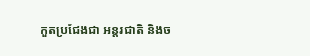កួតប្រជែងជា អន្តរជាតិ និងច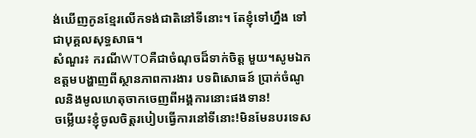ង់ឃើញកូនខ្មែរលើកទង់ជាតិនៅទីនោះ។ តែខ្ញុំទៅហ្នឹង ទៅជាបុគ្គលសុទ្ធសាធ។
សំណួរ៖ ករណីWTOគឺជាចំណុចដ៏ទាក់ចិត្ត មួយ។សូមឯកឧត្ដមបង្ហាញពីស្ថានភាពការងារ បទពិសោធន៍ ប្រាក់ចំណូលនិងមូលហេតុចាកចេញពីអង្គការនោះផងទាន!
ចម្លើយ៖ខ្ញុំចូលចិត្តរបៀបធ្វើការនៅទីនោះ!មិនមែនបរទេស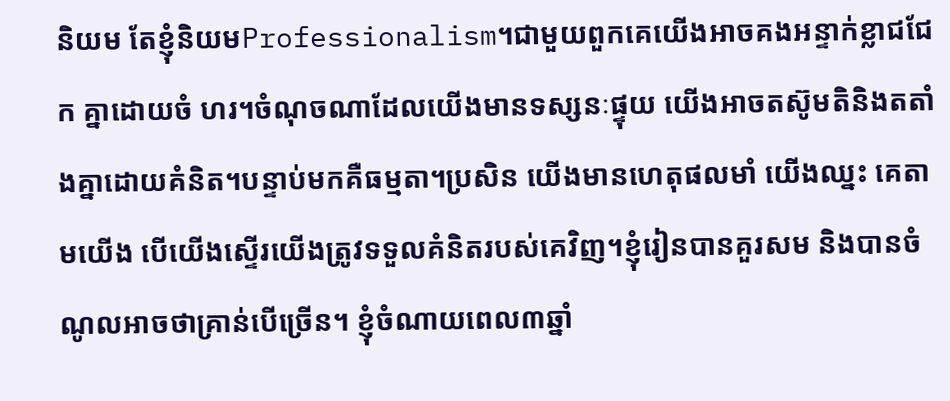និយម តែខ្ញុំនិយមProfessionalism។ជាមួយពួកគេយើងអាចគងអន្ទាក់ខ្លាជជែក គ្នាដោយចំ ហរ។ចំណុចណាដែលយើងមានទស្សនៈផ្ទុយ យើងអាចតស៊ូមតិនិងតតាំងគ្នាដោយគំនិត។បន្ទាប់មកគឺធម្មតា។ប្រសិន យើងមានហេតុផលមាំ យើងឈ្នះ គេតាមយើង បើយើងស្ទើរយើងត្រូវទទួលគំនិតរបស់គេវិញ។ខ្ញុំរៀនបានគួរសម និងបានចំណូលអាចថាគ្រាន់បើច្រើន។ ខ្ញុំចំណាយពេល៣ឆ្នាំ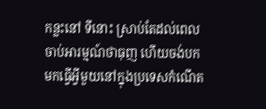កន្លះនៅ ទីនោះ ស្រាប់តែដល់ពេលចាប់អារម្មណ៍ថាធុញ ហើយចង់បក មកធ្វើអ្វីមួយនៅក្នុងប្រទេសកំណើត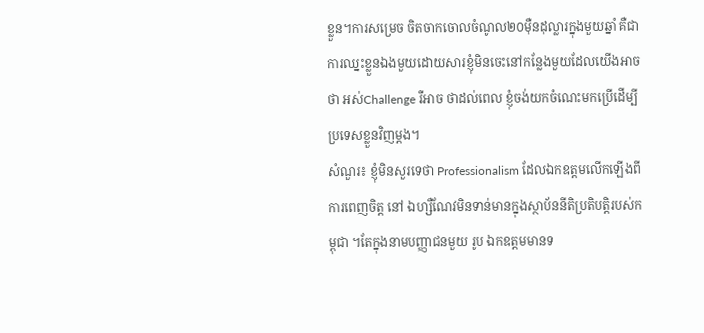ខ្លួន។ការសម្រេច ចិតចាកចោលចំណូល២០ម៉ឺនដុល្លារក្នុងមួយឆ្នាំ គឺជា ការឈ្នះខ្លួនឯងមួយដោយសារខ្ញុំមិនចេះនៅកន្លែងមួយដែលយើងអាចថា អស់Challenge រឺអាច ថាដល់ពេល ខ្ញុំចង់យកចំណេះមកប្រើដើម្បីប្រទេសខ្លួនវិញម្ដង។
សំណួរ៖ ខ្ញុំមិនសួរទេថា Professionalism ដែលឯកឧត្ដមលើកឡើងពីការពេញចិត្ត នៅ ឯហ្សឺណែវមិនទាន់មានក្នុងស្ថាប័ននីតិប្រតិបត្តិរបស់កម្ពុជា ។តែក្នុងនាមបញ្ញាជនមួយ រូប ឯកឧត្ដមមានទ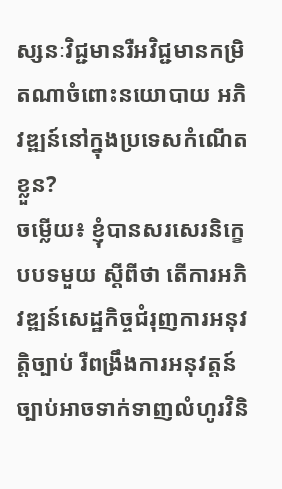ស្សនៈវិជ្ជមានរឺអវិជ្ជមានកម្រិតណាចំពោះនយោបាយ អភិវឌ្ឍន៍នៅក្នុងប្រទេសកំណើត ខ្លួន?
ចម្លើយ៖ ខ្ញុំបានសរសេរនិក្ខេបបទមួយ ស្ដីពីថា តើការអភិវឌ្ឍន៍សេដ្ឋកិច្ចជំរុញការអនុវត្តិច្បាប់ រឺពង្រឹងការអនុវត្តន៍ច្បាប់អាចទាក់ទាញលំហូរវិនិ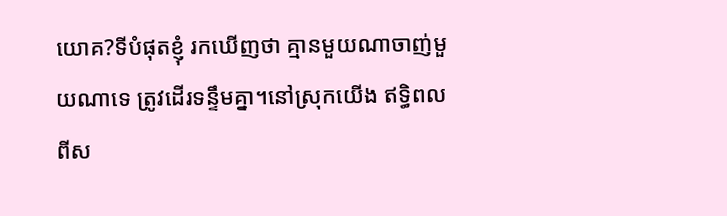យោគ?ទីបំផុតខ្ញុំ រកឃើញថា គ្មានមួយណាចាញ់មួយណាទេ ត្រូវដើរទន្ទឹមគ្នា។នៅស្រុកយើង ឥទ្ធិពលពីស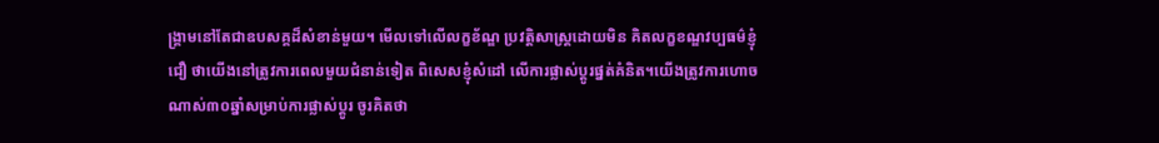ង្គ្រាមនៅតែជាឧបសគ្គដ៏សំខាន់មួយ។ មើលទៅលើលក្ខខ័ណ្ឌ ប្រវត្តិសាស្ត្រដោយមិន គិតលក្ខខណ្ឌវប្បធម៌ខ្ញុំជឿ ថាយើងនៅត្រូវការពេលមួយជំនាន់ទៀត ពិសេសខ្ញុំសំដៅ លើការផ្លាស់ប្ដូរផ្នត់គំនិត។យើងត្រូវការហោច ណាស់៣០ឆ្នាំសម្រាប់ការផ្លាស់ប្ដូរ ចូរគិតថា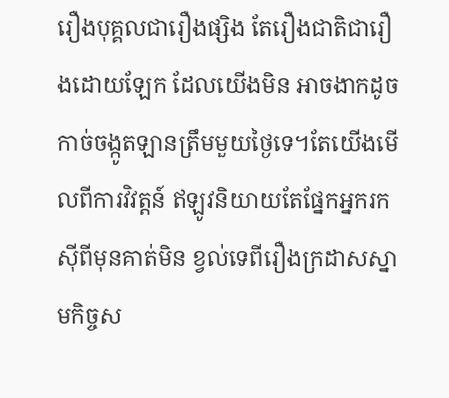រឿងបុគ្គលជារឿងផ្សិង តែរឿងជាតិជារឿងដោយឡែក ដែលយើងមិន អាចងាកដូចកាច់ចង្កូតឡានត្រឹមមួយថ្ងៃទេ។តែយើងមើលពីការវិវត្តន៍ ឥឡូវនិយាយតែផ្នែកអ្នករកស៊ីពីមុនគាត់មិន ខ្វល់ទេពីរឿងក្រដាសស្នាមកិច្ចស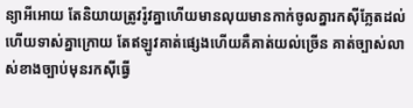ន្យាអីអោយ តែនិយាយត្រូវរ៉ូវគ្នាហើយមានលុយមានកាក់ចូលគ្នារកស៊ីភ្លែតដល់ ហើយទាស់គ្នាក្រោយ តែឥឡូវគាត់ផ្សេងហើយគឺគាត់យល់ច្រើន គាត់ច្បាស់លាស់ខាងច្បាប់មុនរកស៊ីធ្វើ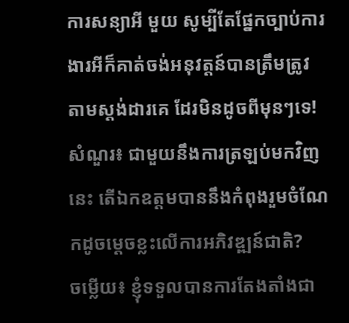ការសន្យាអី មួយ សូម្បីតែផ្នែកច្បាប់ការងារអីក៏គាត់ចង់អនុវត្តន៍បានត្រឹមត្រូវ តាមស្តង់ដារគេ ដែរមិនដូចពីមុនៗទេ!
សំណួរ៖ ជាមួយនឹងការត្រឡប់មកវិញនេះ តើឯកឧត្ដមបាននឹងកំពុងរួមចំណែកដូចម្ដេចខ្លះលើការអភិវឌ្ឍន៍ជាតិ?
ចម្លើយ៖ ខ្ញុំទទួលបានការតែងតាំងជា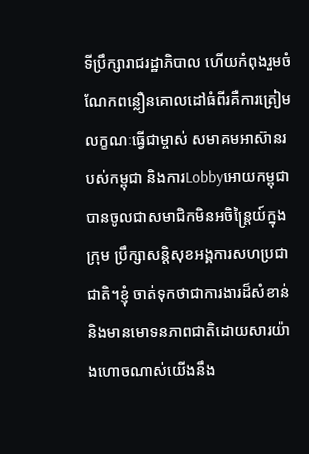ទីប្រឹក្សារាជរដ្ឋាភិបាល ហើយកំពុងរួមចំណែកពន្លឿនគោលដៅធំពីរគឺការត្រៀមលក្ខណៈធ្វើជាម្ចាស់ សមាគមអាស៊ានរបស់កម្ពុជា និងការLobbyអោយកម្ពុជាបានចូលជាសមាជិកមិនអចិន្ត្រៃយ៍ក្នុងក្រុម ប្រឹក្សាសន្តិសុខអង្គការសហប្រជាជាតិ។ខ្ញុំ ចាត់ទុកថាជាការងារដ៏សំខាន់និងមានមោទនភាពជាតិដោយសារយ៉ាងហោចណាស់យើងនឹង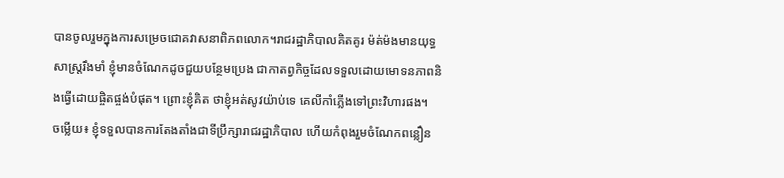បានចូលរួមក្នុងការសម្រេចជោគវាសនាពិភពលោក។រាជរដ្ឋាភិបាលគិតគូរ ម៉ត់ម៉ងមានយុទ្ធសាស្ត្ររឹងមាំ ខ្ញុំមានចំណែកដូចជួយបន្ថែមប្រេង ជាកាតព្វកិច្ចដែលទទួលដោយមោទនភាពនិងធ្វើដោយផ្ចិតផ្ចង់បំផុត។ ព្រោះខ្ញុំគិត ថាខ្ញុំអត់សូវយ៉ាប់ទេ គេលីកាំភ្លើងទៅព្រះវិហារផង។
ចម្លើយ៖ ខ្ញុំទទួលបានការតែងតាំងជាទីប្រឹក្សារាជរដ្ឋាភិបាល ហើយកំពុងរួមចំណែកពន្លឿន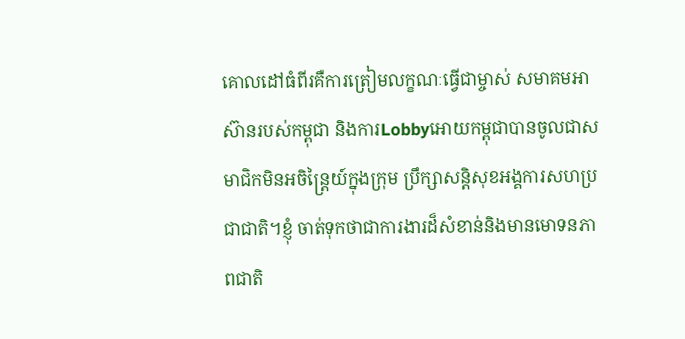គោលដៅធំពីរគឺការត្រៀមលក្ខណៈធ្វើជាម្ចាស់ សមាគមអាស៊ានរបស់កម្ពុជា និងការLobbyអោយកម្ពុជាបានចូលជាសមាជិកមិនអចិន្ត្រៃយ៍ក្នុងក្រុម ប្រឹក្សាសន្តិសុខអង្គការសហប្រជាជាតិ។ខ្ញុំ ចាត់ទុកថាជាការងារដ៏សំខាន់និងមានមោទនភាពជាតិ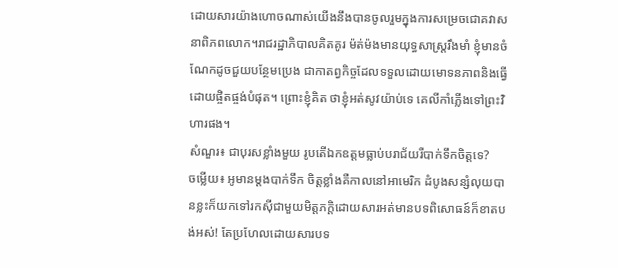ដោយសារយ៉ាងហោចណាស់យើងនឹងបានចូលរួមក្នុងការសម្រេចជោគវាសនាពិភពលោក។រាជរដ្ឋាភិបាលគិតគូរ ម៉ត់ម៉ងមានយុទ្ធសាស្ត្ររឹងមាំ ខ្ញុំមានចំណែកដូចជួយបន្ថែមប្រេង ជាកាតព្វកិច្ចដែលទទួលដោយមោទនភាពនិងធ្វើដោយផ្ចិតផ្ចង់បំផុត។ ព្រោះខ្ញុំគិត ថាខ្ញុំអត់សូវយ៉ាប់ទេ គេលីកាំភ្លើងទៅព្រះវិហារផង។
សំណួរ៖ ជាបុរសខ្លាំងមួយ រូបតើឯកឧត្ដមធ្លាប់បរាជ័យរឺបាក់ទឹកចិត្តទេ?
ចម្លើយ៖ អូមានម្ដងបាក់ទឹក ចិត្តខ្លាំងគឺកាលនៅអាមេរិក ដំបូងសន្សំលុយបានខ្លះក៏យកទៅរកស៊ីជាមួយមិត្តភក្តិដោយសារអត់មានបទពិសោធន៍ក៏ខាតបង់អស់! តែប្រហែលដោយសារបទ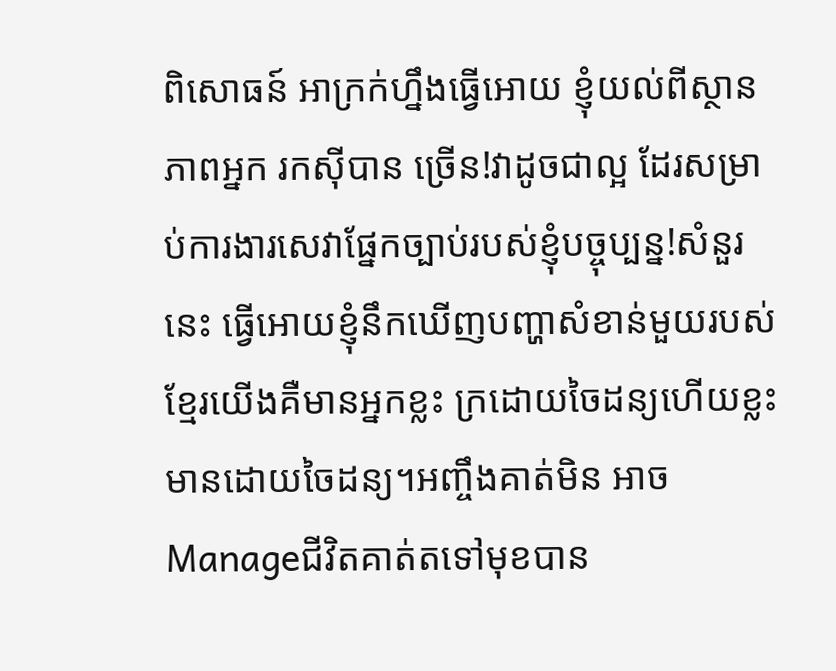ពិសោធន៍ អាក្រក់ហ្នឹងធ្វើអោយ ខ្ញុំយល់ពីស្ថានភាពអ្នក រកស៊ីបាន ច្រើន!វាដូចជាល្អ ដែរសម្រាប់ការងារសេវាផ្នែកច្បាប់របស់ខ្ញុំបច្ចុប្បន្ន!សំនួរនេះ ធ្វើអោយខ្ញុំនឹកឃើញបញ្ហាសំខាន់មួយរបស់ខ្មែរយើងគឺមានអ្នកខ្លះ ក្រដោយចៃដន្យហើយខ្លះមានដោយចៃដន្យ។អញ្ចឹងគាត់មិន អាច Manageជីវិតគាត់តទៅមុខបាន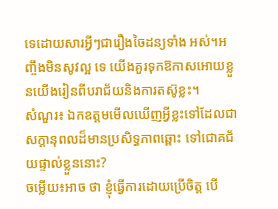ទេដោយសារអ្វីៗជារឿងចៃដន្យទាំង អស់។អញ្ចឹងមិនសូវល្អ ទេ យើងគួរទុកឱកាសអោយខ្លួនយើងរៀនពីបរាជ័យនិងការតស៊ូខ្លះ។
សំណួរ៖ ឯកឧត្ដមមើលឃើញអ្វីខ្លះទៅដែលជាសក្ដានុពលដ៏មានប្រសិទ្ធភាពឆ្ពោះ ទៅជោគជ័យផ្ទាល់ខ្លួននោះ?
ចម្លើយ៖អាច ថា ខ្ញុំធ្វើការដោយប្រើចិត្ត បើ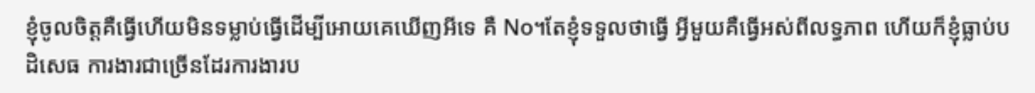ខ្ញុំចូលចិត្តគឺធ្វើហើយមិនទម្លាប់ធ្វើដើម្បីអោយគេឃើញអីទេ គឺ No។តែខ្ញុំទទួលថាធ្វើ អ្វីមួយគឺធ្វើអស់ពីលទ្ធភាព ហើយក៏ខ្ញុំធ្លាប់បដិសេធ ការងារជាច្រើនដែរការងារប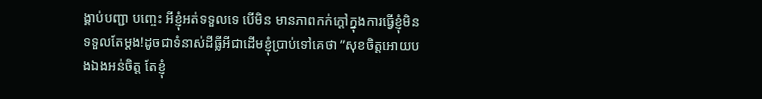ង្គាប់បញ្ជា បញ្ចេះ អីខ្ញុំអត់ទទួលទេ បើមិន មានភាពកក់ក្ដៅក្នុងការធ្វើខ្ញុំមិនទទួលតែម្ដង!ដូចជាទំនាស់ដីធ្លីអីជាដើមខ្ញុំប្រាប់ទៅគេថា ”សុខចិត្តអោយបងឯងអន់ចិត្ត តែខ្ញុំ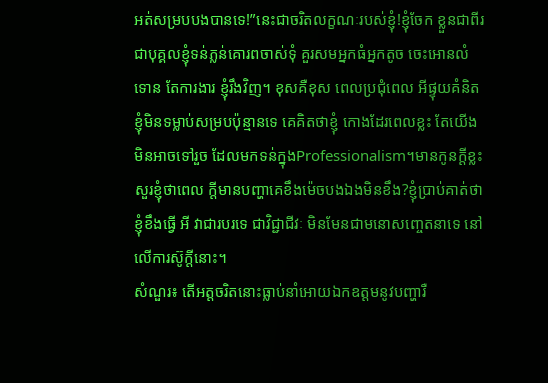អត់សម្របបងបានទេ!”នេះជាចរិតលក្ខណៈរបស់ខ្ញុំ!ខ្ញុំចែក ខ្លួនជាពីរ ជាបុគ្គលខ្ញុំទន់ភ្លន់គោរពចាស់ទុំ គួរសមអ្នកធំអ្នកតូច ចេះអោនលំទោន តែការងារ ខ្ញុំរឹងវិញ។ ខុសគឺខុស ពេលប្រជុំពេល អីផ្ទុយគំនិត ខ្ញុំមិនទម្លាប់សម្របប៉ុន្មានទេ គេគិតថាខ្ញុំ កោងដែរពេលខ្លះ តែយើងមិនអាចទៅរួច ដែលមកទន់ក្នុងProfessionalism។មានកូនក្ដីខ្លះសួរខ្ញុំថាពេល ក្តីមានបញ្ហាគេខឹងម៉េចបងឯងមិនខឹង?ខ្ញុំប្រាប់គាត់ថា ខ្ញុំខឹងធ្វើ អី វាជារបរទេ ជាវិជ្ជាជីវៈ មិនមែនជាមនោសញ្ចេតនាទេ នៅលើការស៊ូក្តីនោះ។
សំណួរ៖ តើអត្តចរិតនោះធ្លាប់នាំអោយឯកឧត្ដមនូវបញ្ហារឺ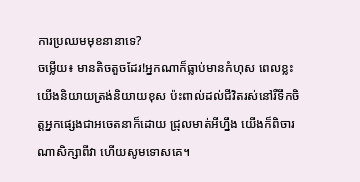ការប្រឈមមុខនានាទេ?
ចម្លើយ៖ មានតិចតួចដែរ!អ្នកណាក៏ធ្លាប់មានកំហុស ពេលខ្លះយើងនិយាយត្រង់និយាយខុស ប៉ះពាល់ដល់ជីវិតរស់នៅរឺទឹកចិត្តអ្នកផ្សេងជាអចេតនាក៏ដោយ ជ្រុលមាត់អីហ្នឹង យើងក៏ពិចារណាសិក្សាពីវា ហើយសូមទោសគេ។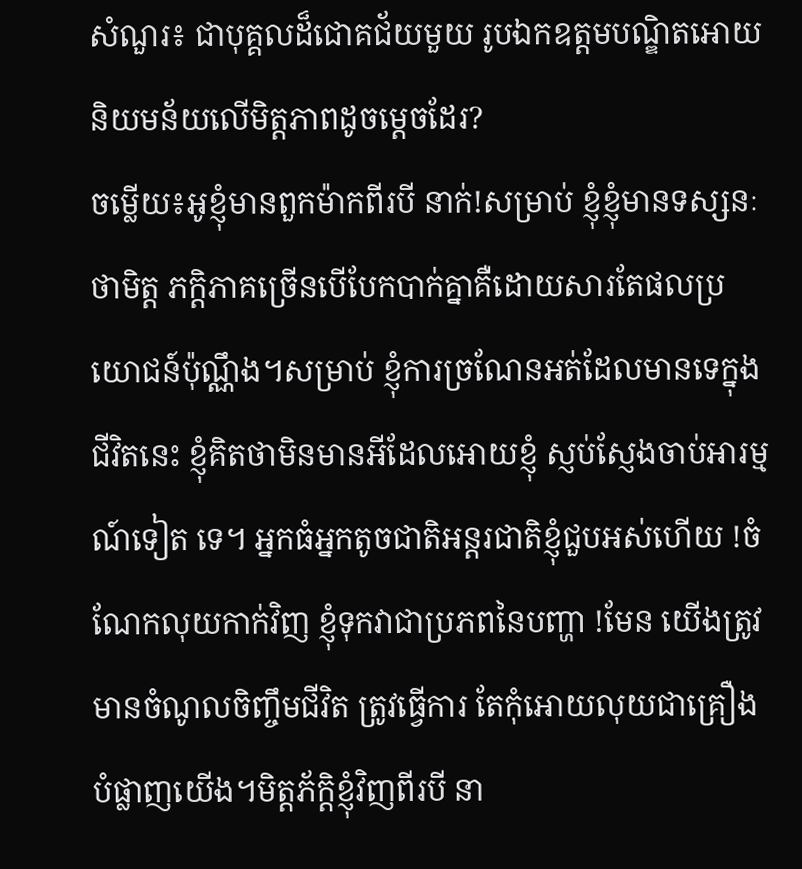សំណួរ៖ ជាបុគ្គលដ៏ជោគជ័យមួយ រូបឯកឧត្ដមបណ្ឌិតអោយនិយមន័យលើមិត្តភាពដូចម្តេចដែរ?
ចម្លើយ៖អូខ្ញុំមានពួកម៉ាកពីរបី នាក់!សម្រាប់ ខ្ញុំខ្ញុំមានទស្សនៈថាមិត្ត ភក្តិភាគច្រើនបើបែកបាក់គ្នាគឺដោយសារតែផលប្រយោជន៍ប៉ុណ្ណឹង។សម្រាប់ ខ្ញុំការច្រណែនអត់ដែលមានទេក្នុងជីវិតនេះ ខ្ញុំគិតថាមិនមានអីដែលអោយខ្ញុំ ស្ញប់ស្ញែងចាប់អារម្មណ៍ទៀត ទេ។ អ្នកធំអ្នកតូចជាតិអន្តរជាតិខ្ញុំជួបអស់ហើយ !ចំណែកលុយកាក់វិញ ខ្ញុំទុកវាជាប្រភពនៃបញ្ហា !មែន យើងត្រូវមានចំណូលចិញ្ចឹមជីវិត ត្រូវធ្វើការ តែកុំអោយលុយជាគ្រឿងបំផ្លាញយើង។មិត្តភ័ក្ដិខ្ញុំវិញពីរបី នា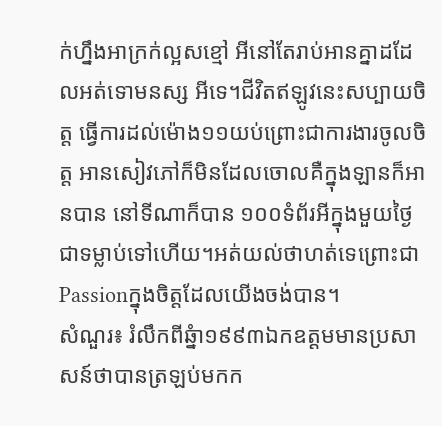ក់ហ្នឹងអាក្រក់ល្អសខ្មៅ អីនៅតែរាប់អានគ្នាដដែលអត់ទោមនស្ស អីទេ។ជីវិតឥឡូវនេះសប្បាយចិត្ត ធ្វើការដល់ម៉ោង១១យប់ព្រោះជាការងារចូលចិត្ត អានសៀវភៅក៏មិនដែលចោលគឺក្នុងឡានក៏អានបាន នៅទីណាក៏បាន ១០០ទំព័រអីក្នុងមួយថ្ងៃជាទម្លាប់ទៅហើយ។អត់យល់ថាហត់ទេព្រោះជា Passionក្នុងចិត្តដែលយើងចង់បាន។
សំណួរ៖ រំលឹកពីឆ្នំា១៩៩៣ឯកឧត្ដមមានប្រសាសន៍ថាបានត្រឡប់មកក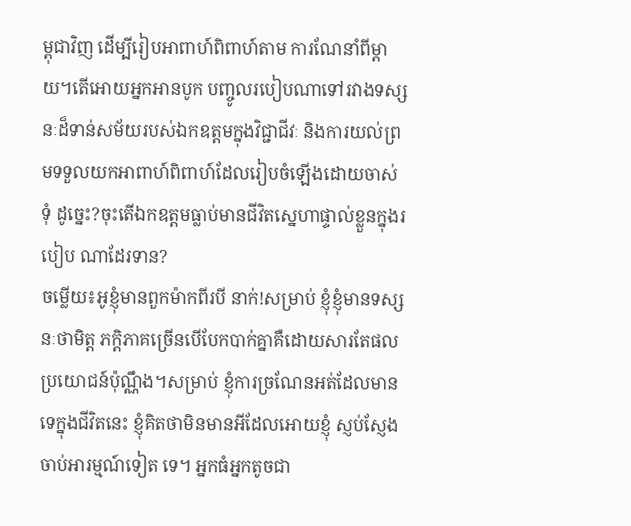ម្ពុជាវិញ ដើម្បីរៀបអាពាហ៍ពិពាហ៍តាម ការណែនាំពីម្ដាយ។តើអោយអ្នកអានបូក បញ្ចូលរបៀបណាទៅរវាងទស្សនៈដ៏ទាន់សម័យរបស់ឯកឧត្ដមក្នុងវិជ្ជាជីវៈ និងការយល់ព្រមទទួលយកអាពាហ៍ពិពាហ៍ដែលរៀបចំឡើងដោយចាស់ទុំ ដូច្នេះ?ចុះតើឯកឧត្ដមធ្លាប់មានជីវិតស្នេហាផ្ទាល់ខ្លួនក្នុងរបៀប ណាដែរទាន?
ចម្លើយ៖អូខ្ញុំមានពួកម៉ាកពីរបី នាក់!សម្រាប់ ខ្ញុំខ្ញុំមានទស្សនៈថាមិត្ត ភក្តិភាគច្រើនបើបែកបាក់គ្នាគឺដោយសារតែផលប្រយោជន៍ប៉ុណ្ណឹង។សម្រាប់ ខ្ញុំការច្រណែនអត់ដែលមានទេក្នុងជីវិតនេះ ខ្ញុំគិតថាមិនមានអីដែលអោយខ្ញុំ ស្ញប់ស្ញែងចាប់អារម្មណ៍ទៀត ទេ។ អ្នកធំអ្នកតូចជា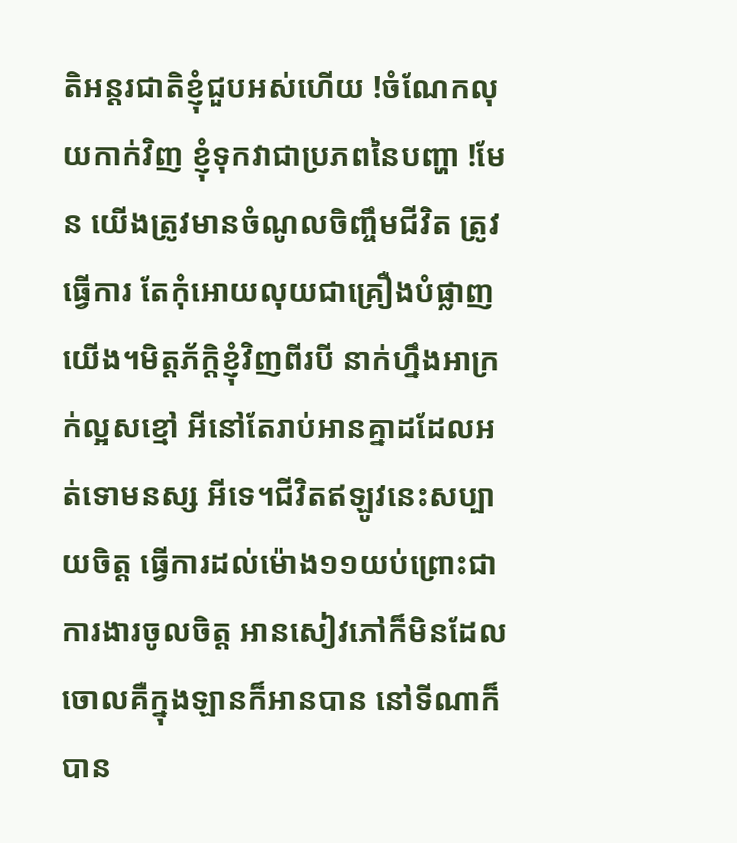តិអន្តរជាតិខ្ញុំជួបអស់ហើយ !ចំណែកលុយកាក់វិញ ខ្ញុំទុកវាជាប្រភពនៃបញ្ហា !មែន យើងត្រូវមានចំណូលចិញ្ចឹមជីវិត ត្រូវធ្វើការ តែកុំអោយលុយជាគ្រឿងបំផ្លាញយើង។មិត្តភ័ក្ដិខ្ញុំវិញពីរបី នាក់ហ្នឹងអាក្រក់ល្អសខ្មៅ អីនៅតែរាប់អានគ្នាដដែលអត់ទោមនស្ស អីទេ។ជីវិតឥឡូវនេះសប្បាយចិត្ត ធ្វើការដល់ម៉ោង១១យប់ព្រោះជាការងារចូលចិត្ត អានសៀវភៅក៏មិនដែលចោលគឺក្នុងឡានក៏អានបាន នៅទីណាក៏បាន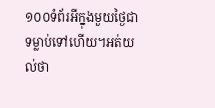១០០ទំព័រអីក្នុងមួយថ្ងៃជាទម្លាប់ទៅហើយ។អត់យល់ថា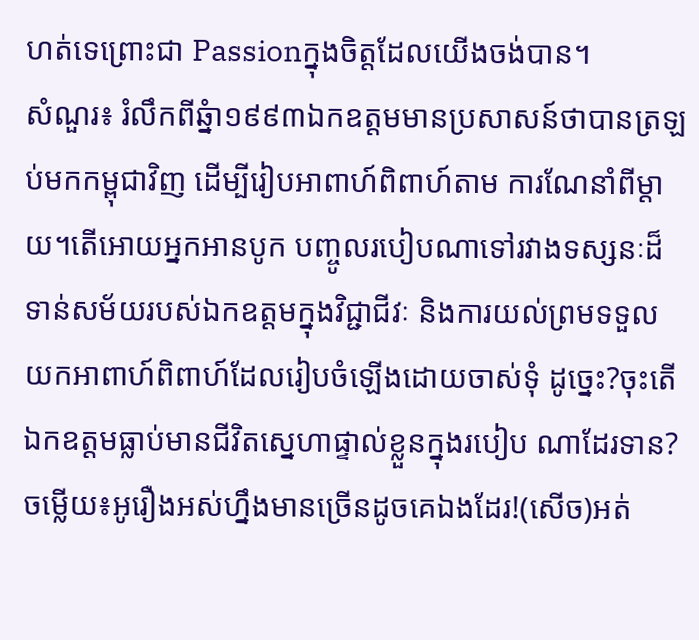ហត់ទេព្រោះជា Passionក្នុងចិត្តដែលយើងចង់បាន។
សំណួរ៖ រំលឹកពីឆ្នំា១៩៩៣ឯកឧត្ដមមានប្រសាសន៍ថាបានត្រឡប់មកកម្ពុជាវិញ ដើម្បីរៀបអាពាហ៍ពិពាហ៍តាម ការណែនាំពីម្ដាយ។តើអោយអ្នកអានបូក បញ្ចូលរបៀបណាទៅរវាងទស្សនៈដ៏ទាន់សម័យរបស់ឯកឧត្ដមក្នុងវិជ្ជាជីវៈ និងការយល់ព្រមទទួលយកអាពាហ៍ពិពាហ៍ដែលរៀបចំឡើងដោយចាស់ទុំ ដូច្នេះ?ចុះតើឯកឧត្ដមធ្លាប់មានជីវិតស្នេហាផ្ទាល់ខ្លួនក្នុងរបៀប ណាដែរទាន?
ចម្លើយ៖អូរឿងអស់ហ្នឹងមានច្រើនដូចគេឯងដែរ!(សើច)អត់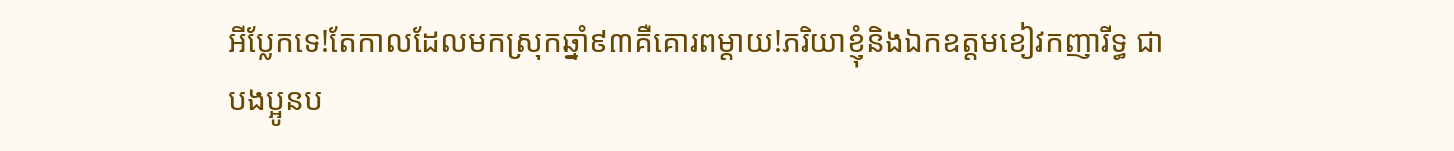អីប្លែកទេ!តែកាលដែលមកស្រុកឆ្នាំ៩៣គឺគោរពម្ដាយ!ភរិយាខ្ញុំនិងឯកឧត្ដមខៀវកញារីទ្ធ ជាបងប្អូនប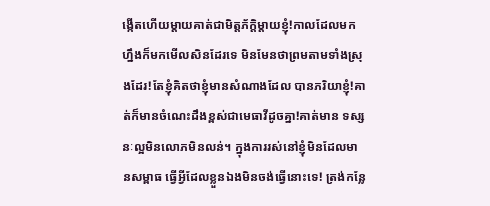ង្កើតហើយម្ដាយគាត់ជាមិត្តភ័ក្ដិម្ដាយខ្ញុំ!កាលដែលមក ហ្នឹងក៏មកមើលសិនដែរទេ មិនមែនថាព្រមតាមទាំងស្រុងដែរ!តែខ្ញុំគិតថាខ្ញុំមានសំណាងដែល បានភរិយាខ្ញុំ!គាត់ក៏មានចំណេះដឹងខ្ពស់ជាមេធាវីដូចគ្នា!គាត់មាន ទស្សនៈល្អមិនលោភមិនលន់។ ក្នុងការរស់នៅខ្ញុំមិនដែលមានសម្ពាធ ធ្វើអ្វីដែលខ្លួនឯងមិនចង់ធ្វើនោះទេ! ត្រង់កន្លែ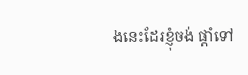ងនេះដែរខ្ញុំចង់ ផ្ដាំទៅ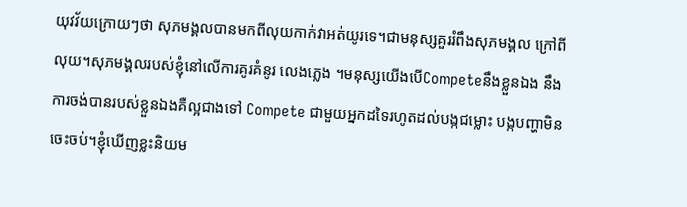យុវវ័យក្រោយៗថា សុភមង្គលបានមកពីលុយកាក់វាអត់យូរទេ។ជាមនុស្សគួររំពឹងសុភមង្គល ក្រៅពីលុយ។សុភមង្គលរបស់ខ្ញុំនៅលើការគូរគំនូរ លេងភ្លេង ។មនុស្សយើងបើCompeteនឹងខ្លួនឯង នឹងការចង់បានរបស់ខ្លួនឯងគឺល្អជាងទៅ Compete ជាមួយអ្នកដទៃរហូតដល់បង្កជម្លោះ បង្កបញ្ហាមិនចេះចប់។ខ្ញុំឃើញខ្លះនិយម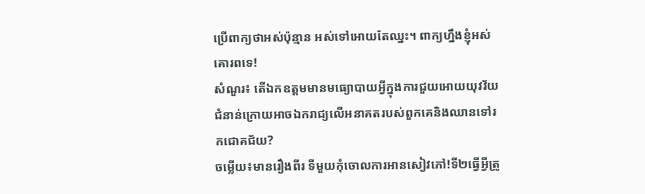ប្រើពាក្យថាអស់ប៉ុន្មាន អស់ទៅអោយតែឈ្នះ។ ពាក្យហ្នឹងខ្ញុំអស់គោរពទេ!
សំណួរ៖ តើឯកឧត្ដមមានមធ្យោបាយអ្វីក្នុងការជួយអោយយុវវ័យជំនាន់ក្រោយអាចឯករាជ្យលើអនាគតរបស់ពួកគេនិងឈានទៅរកជោគជ័យ?
ចម្លើយ៖មានរឿងពីរ ទីមួយកុំចោលការអានសៀវភៅ!ទី២ធ្វើអ្វីត្រូ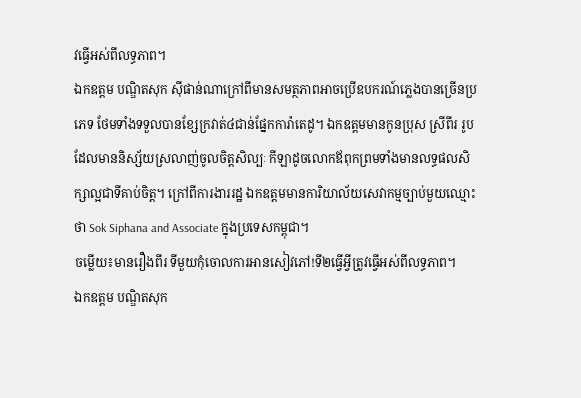វធ្វើអស់ពីលទ្ធភាព។
ឯកឧត្ដម បណ្ឌិតសុក ស៊ីផាន់ណាក្រៅពីមានសមត្ថភាពអាចប្រើឧបករណ៍ភ្លេងបានច្រើនប្រភេទ ថែមទាំងទទួលបានខ្សែក្រវាត់៤ជាន់ផ្នែកការ៉ាតេដូ។ ឯកឧត្ដមមានកូនប្រុស ស្រីពីរ រូបដែលមាននិស្ស័យស្រលាញ់ចូលចិត្តសិល្បៈ កីឡាដូចលោកឪពុកព្រមទាំងមានលទ្ធផលសិក្សាល្អជាទីគាប់ចិត្ត។ ក្រៅពីការងាររដ្ឋ ឯកឧត្ដមមានការិយាល័យសេវាកម្មច្បាប់មួយឈ្មោះថា Sok Siphana and Associate ក្នុងប្រទេសកម្ពុជា។
ចម្លើយ៖មានរឿងពីរ ទីមួយកុំចោលការអានសៀវភៅ!ទី២ធ្វើអ្វីត្រូវធ្វើអស់ពីលទ្ធភាព។
ឯកឧត្ដម បណ្ឌិតសុក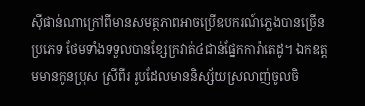ស៊ីផាន់ណាក្រៅពីមានសមត្ថភាពអាចប្រើឧបករណ៍ភ្លេងបានច្រើនប្រភេទ ថែមទាំងទទួលបានខ្សែក្រវាត់៤ជាន់ផ្នែកការ៉ាតេដូ។ ឯកឧត្ដមមានកូនប្រុស ស្រីពីរ រូបដែលមាននិស្ស័យស្រលាញ់ចូលចិ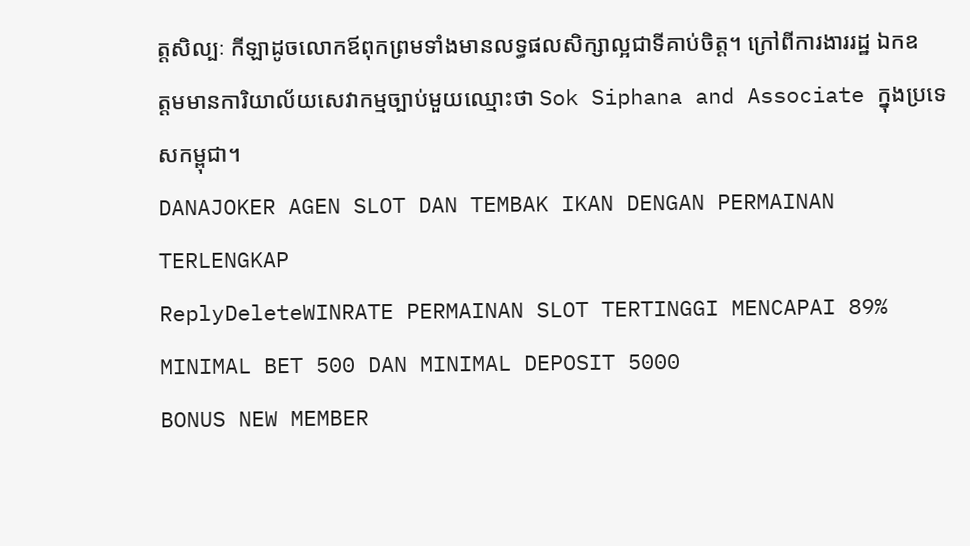ត្តសិល្បៈ កីឡាដូចលោកឪពុកព្រមទាំងមានលទ្ធផលសិក្សាល្អជាទីគាប់ចិត្ត។ ក្រៅពីការងាររដ្ឋ ឯកឧត្ដមមានការិយាល័យសេវាកម្មច្បាប់មួយឈ្មោះថា Sok Siphana and Associate ក្នុងប្រទេសកម្ពុជា។
DANAJOKER AGEN SLOT DAN TEMBAK IKAN DENGAN PERMAINAN TERLENGKAP
ReplyDeleteWINRATE PERMAINAN SLOT TERTINGGI MENCAPAI 89%
MINIMAL BET 500 DAN MINIMAL DEPOSIT 5000
BONUS NEW MEMBER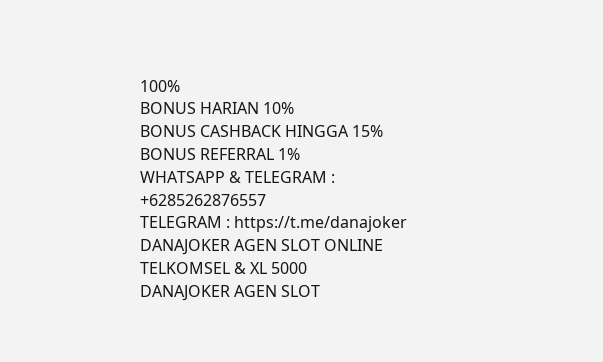100%
BONUS HARIAN 10%
BONUS CASHBACK HINGGA 15%
BONUS REFERRAL 1%
WHATSAPP & TELEGRAM : +6285262876557
TELEGRAM : https://t.me/danajoker
DANAJOKER AGEN SLOT ONLINE TELKOMSEL & XL 5000
DANAJOKER AGEN SLOT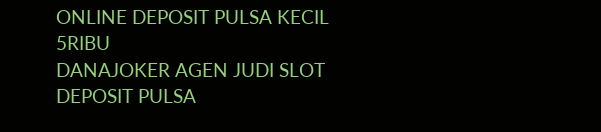ONLINE DEPOSIT PULSA KECIL 5RIBU
DANAJOKER AGEN JUDI SLOT DEPOSIT PULSA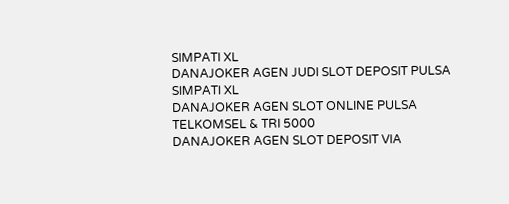SIMPATI XL
DANAJOKER AGEN JUDI SLOT DEPOSIT PULSA SIMPATI XL
DANAJOKER AGEN SLOT ONLINE PULSA TELKOMSEL & TRI 5000
DANAJOKER AGEN SLOT DEPOSIT VIA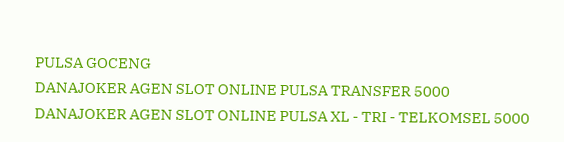PULSA GOCENG
DANAJOKER AGEN SLOT ONLINE PULSA TRANSFER 5000
DANAJOKER AGEN SLOT ONLINE PULSA XL - TRI - TELKOMSEL 5000